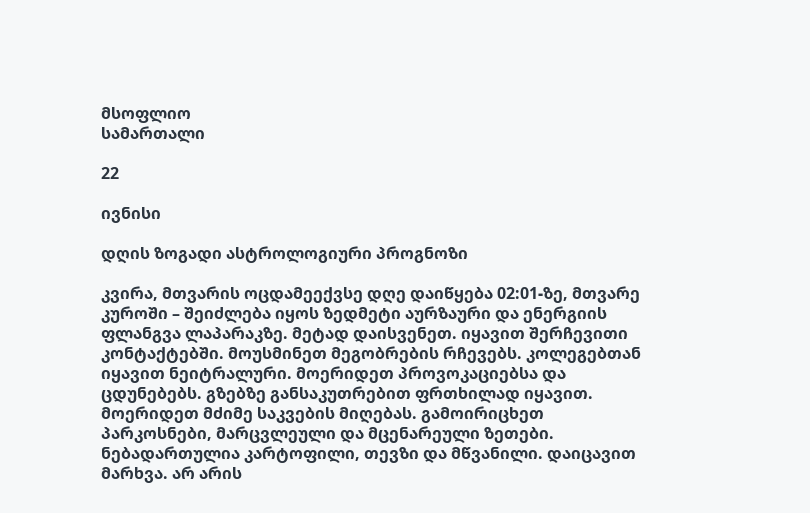მსოფლიო
სამართალი

22

ივნისი

დღის ზოგადი ასტროლოგიური პროგნოზი

კვირა, მთვარის ოცდამეექვსე დღე დაიწყება 02:01-ზე, მთვარე კუროში – შეიძლება იყოს ზედმეტი აურზაური და ენერგიის ფლანგვა ლაპარაკზე. მეტად დაისვენეთ. იყავით შერჩევითი კონტაქტებში. მოუსმინეთ მეგობრების რჩევებს. კოლეგებთან იყავით ნეიტრალური. მოერიდეთ პროვოკაციებსა და ცდუნებებს. გზებზე განსაკუთრებით ფრთხილად იყავით. მოერიდეთ მძიმე საკვების მიღებას. გამოირიცხეთ პარკოსნები, მარცვლეული და მცენარეული ზეთები. ნებადართულია კარტოფილი, თევზი და მწვანილი. დაიცავით მარხვა. არ არის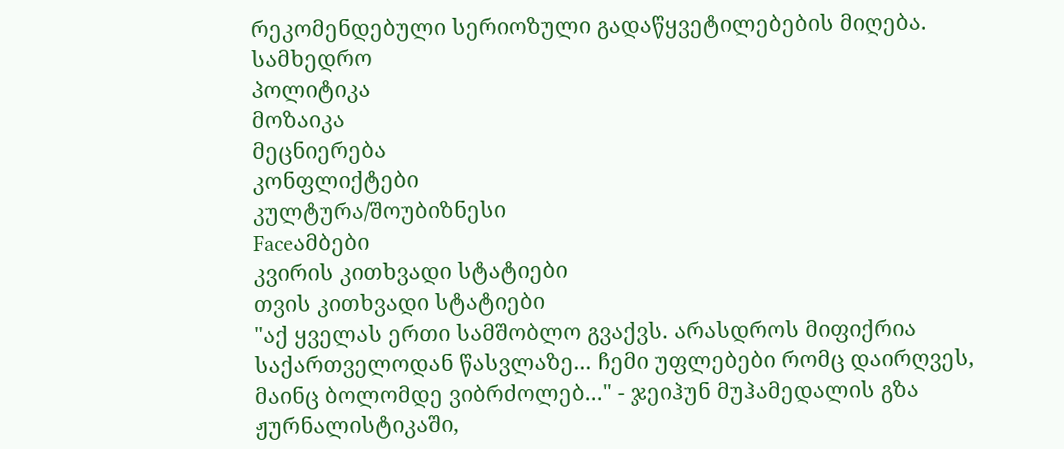რეკომენდებული სერიოზული გადაწყვეტილებების მიღება.
სამხედრო
პოლიტიკა
მოზაიკა
მეცნიერება
კონფლიქტები
კულტურა/შოუბიზნესი
Faceამბები
კვირის კითხვადი სტატიები
თვის კითხვადი სტატიები
"აქ ყველას ერთი სამშობლო გვაქვს. არასდროს მიფიქრია საქართველოდან წასვლაზე... ჩემი უფლებები რომც დაირღვეს, მაინც ბოლომდე ვიბრძოლებ..." - ჯეიჰუნ მუჰამედალის გზა ჟურნალისტიკაში,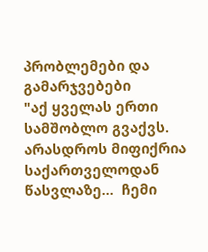პრობლემები და გამარჯვებები
"აქ ყველას ერთი სამშობლო გვაქვს. არასდროს მიფიქრია საქართველოდან წასვლაზე...  ჩემი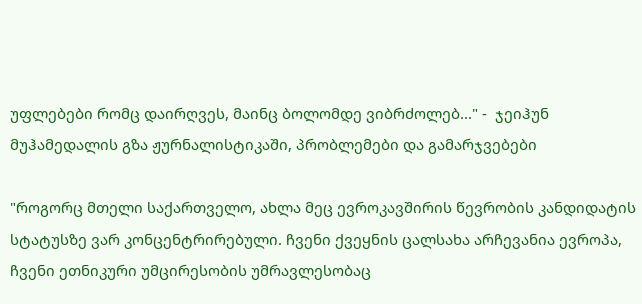უფლებები რომც დაირღვეს, მაინც ბოლომდე ვიბრძოლებ..." -  ჯეიჰუნ მუჰამედალის გზა ჟურნალისტიკაში, პრობლემები და გამარჯვებები

"როგორც მთელი საქართველო, ახლა მეც ევროკავშირის წევრობის კანდიდატის სტატუსზე ვარ კონცენტრირებული. ჩვენი ქვეყნის ცალსახა არჩევანია ევროპა, ჩვენი ეთნიკური უმცირესობის უმრავლესობაც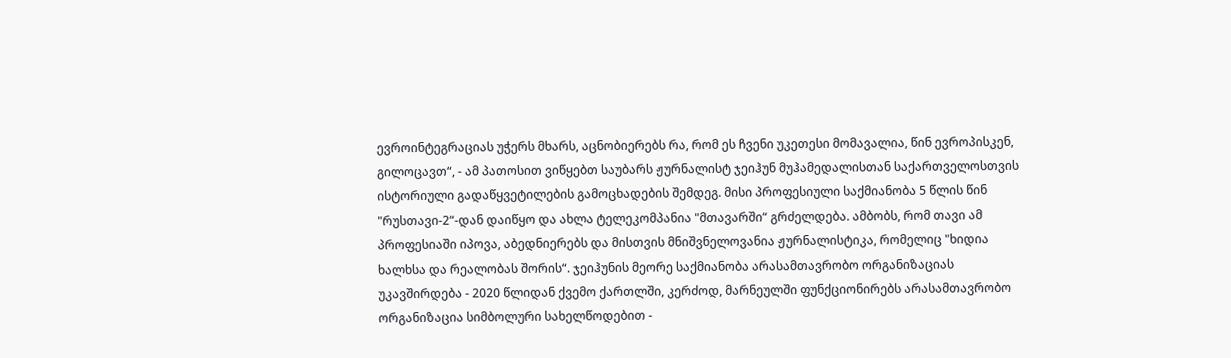ევროინტეგრაციას უჭერს მხარს, აცნობიერებს რა, რომ ეს ჩვენი უკეთესი მომავალია, წინ ევროპისკენ, გილოცავთ“, - ამ პათოსით ვიწყებთ საუბარს ჟურნალისტ ჯეიჰუნ მუჰამედალისთან საქართველოსთვის ისტორიული გადაწყვეტილების გამოცხადების შემდეგ. მისი პროფესიული საქმიანობა 5 წლის წინ "რუსთავი-2“-დან დაიწყო და ახლა ტელეკომპანია "მთავარში“ გრძელდება. ამბობს, რომ თავი ამ პროფესიაში იპოვა, აბედნიერებს და მისთვის მნიშვნელოვანია ჟურნალისტიკა, რომელიც "ხიდია ხალხსა და რეალობას შორის“. ჯეიჰუნის მეორე საქმიანობა არასამთავრობო ორგანიზაციას უკავშირდება - 2020 წლიდან ქვემო ქართლში, კერძოდ, მარნეულში ფუნქციონირებს არასამთავრობო ორგანიზაცია სიმბოლური სახელწოდებით -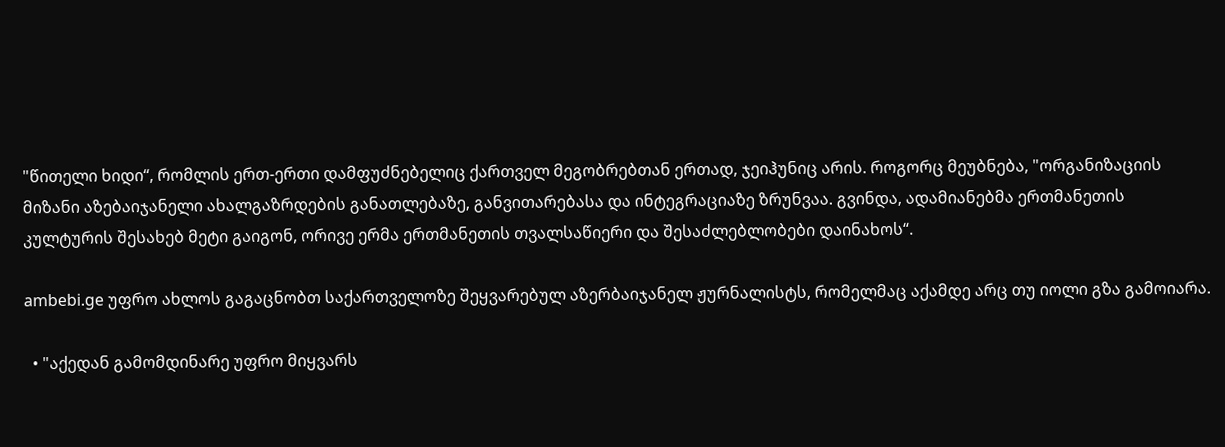"წითელი ხიდი“, რომლის ერთ-ერთი დამფუძნებელიც ქართველ მეგობრებთან ერთად, ჯეიჰუნიც არის. როგორც მეუბნება, "ორგანიზაციის მიზანი აზებაიჯანელი ახალგაზრდების განათლებაზე, განვითარებასა და ინტეგრაციაზე ზრუნვაა. გვინდა, ადამიანებმა ერთმანეთის კულტურის შესახებ მეტი გაიგონ, ორივე ერმა ერთმანეთის თვალსაწიერი და შესაძლებლობები დაინახოს“.

ambebi.ge უფრო ახლოს გაგაცნობთ საქართველოზე შეყვარებულ აზერბაიჯანელ ჟურნალისტს, რომელმაც აქამდე არც თუ იოლი გზა გამოიარა.

  • "აქედან გამომდინარე უფრო მიყვარს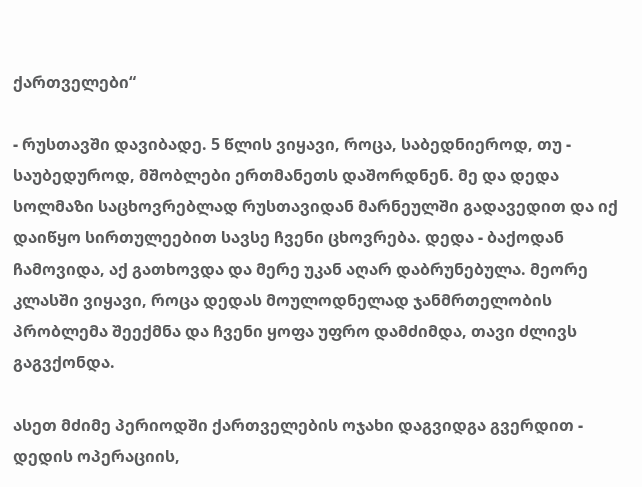ქართველები“

- რუსთავში დავიბადე. 5 წლის ვიყავი, როცა, საბედნიეროდ, თუ - საუბედუროდ, მშობლები ერთმანეთს დაშორდნენ. მე და დედა სოლმაზი საცხოვრებლად რუსთავიდან მარნეულში გადავედით და იქ დაიწყო სირთულეებით სავსე ჩვენი ცხოვრება. დედა - ბაქოდან ჩამოვიდა, აქ გათხოვდა და მერე უკან აღარ დაბრუნებულა. მეორე კლასში ვიყავი, როცა დედას მოულოდნელად ჯანმრთელობის პრობლემა შეექმნა და ჩვენი ყოფა უფრო დამძიმდა, თავი ძლივს გაგვქონდა.

ასეთ მძიმე პერიოდში ქართველების ოჯახი დაგვიდგა გვერდით - დედის ოპერაციის,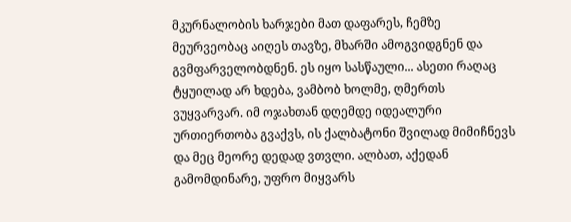მკურნალობის ხარჯები მათ დაფარეს, ჩემზე მეურვეობაც აიღეს თავზე, მხარში ამოგვიდგნენ და გვმფარველობდნენ. ეს იყო სასწაული... ასეთი რაღაც ტყუილად არ ხდება, ვამბობ ხოლმე, ღმერთს ვუყვარვარ. იმ ოჯახთან დღემდე იდეალური ურთიერთობა გვაქვს, ის ქალბატონი შვილად მიმიჩნევს და მეც მეორე დედად ვთვლი. ალბათ, აქედან გამომდინარე, უფრო მიყვარს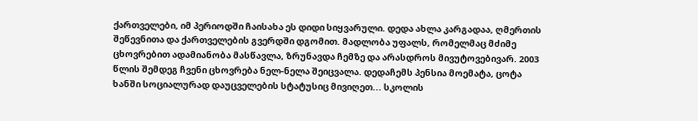ქართველები, იმ პერიოდში ჩაისახა ეს დიდი სიყვარული. დედა ახლა კარგადაა, ღმერთის შეწევნითა და ქართველების გვერდში დგომით. მადლობა უფალს, რომელმაც მძიმე ცხოვრებით ადამიანობა მასწავლა, ზრუნავდა ჩემზე და არასდროს მივუტოვებივარ. 2003 წლის შემდეგ ჩვენი ცხოვრება ნელ-ნელა შეიცვალა. დედაჩემს პენსია მოემატა, ცოტა ხანში სოციალურად დაუცველების სტატუსიც მივიღეთ... სკოლის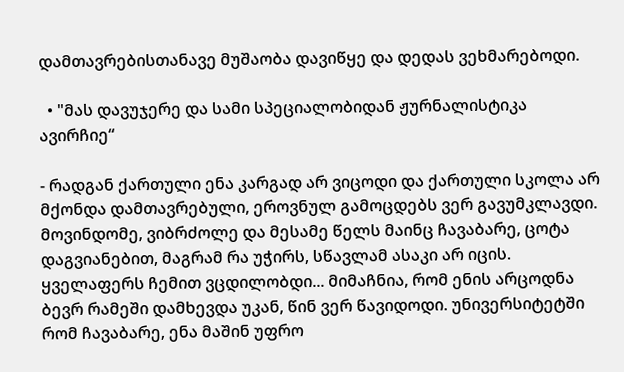დამთავრებისთანავე მუშაობა დავიწყე და დედას ვეხმარებოდი.

  • "მას დავუჯერე და სამი სპეციალობიდან ჟურნალისტიკა ავირჩიე“

- რადგან ქართული ენა კარგად არ ვიცოდი და ქართული სკოლა არ მქონდა დამთავრებული, ეროვნულ გამოცდებს ვერ გავუმკლავდი. მოვინდომე, ვიბრძოლე და მესამე წელს მაინც ჩავაბარე, ცოტა დაგვიანებით, მაგრამ რა უჭირს, სწავლამ ასაკი არ იცის. ყველაფერს ჩემით ვცდილობდი... მიმაჩნია, რომ ენის არცოდნა ბევრ რამეში დამხევდა უკან, წინ ვერ წავიდოდი. უნივერსიტეტში რომ ჩავაბარე, ენა მაშინ უფრო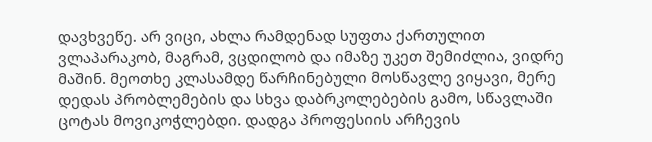დავხვეწე. არ ვიცი, ახლა რამდენად სუფთა ქართულით ვლაპარაკობ, მაგრამ, ვცდილობ და იმაზე უკეთ შემიძლია, ვიდრე მაშინ. მეოთხე კლასამდე წარჩინებული მოსწავლე ვიყავი, მერე დედას პრობლემების და სხვა დაბრკოლებების გამო, სწავლაში ცოტას მოვიკოჭლებდი. დადგა პროფესიის არჩევის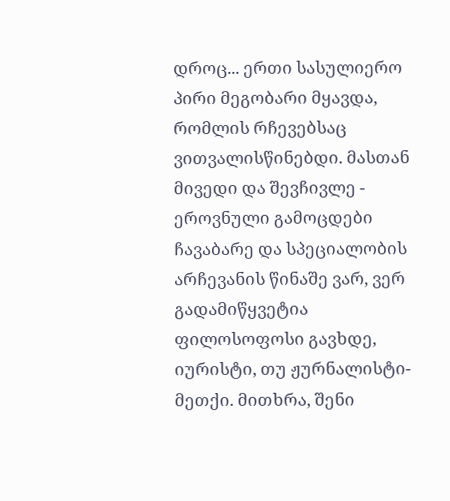დროც... ერთი სასულიერო პირი მეგობარი მყავდა, რომლის რჩევებსაც ვითვალისწინებდი. მასთან მივედი და შევჩივლე - ეროვნული გამოცდები ჩავაბარე და სპეციალობის არჩევანის წინაშე ვარ, ვერ გადამიწყვეტია ფილოსოფოსი გავხდე, იურისტი, თუ ჟურნალისტი-მეთქი. მითხრა, შენი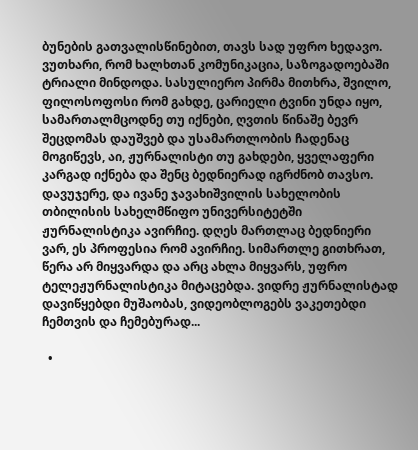ბუნების გათვალისწინებით, თავს სად უფრო ხედავო. ვუთხარი, რომ ხალხთან კომუნიკაცია, საზოგადოებაში ტრიალი მინდოდა. სასულიერო პირმა მითხრა, შვილო, ფილოსოფოსი რომ გახდე, ცარიელი ტვინი უნდა იყო, სამართალმცოდნე თუ იქნები, ღვთის წინაშე ბევრ შეცდომას დაუშვებ და უსამართლობის ჩადენაც მოგიწევს, აი, ჟურნალისტი თუ გახდები, ყველაფერი კარგად იქნება და შენც ბედნიერად იგრძნობ თავსო. დავუჯერე, და ივანე ჯავახიშვილის სახელობის თბილისის სახელმწიფო უნივერსიტეტში ჟურნალისტიკა ავირჩიე. დღეს მართლაც ბედნიერი ვარ, ეს პროფესია რომ ავირჩიე. სიმართლე გითხრათ, წერა არ მიყვარდა და არც ახლა მიყვარს, უფრო ტელეჟურნალისტიკა მიტაცებდა. ვიდრე ჟურნალისტად დავიწყებდი მუშაობას, ვიდეობლოგებს ვაკეთებდი ჩემთვის და ჩემებურად...

  •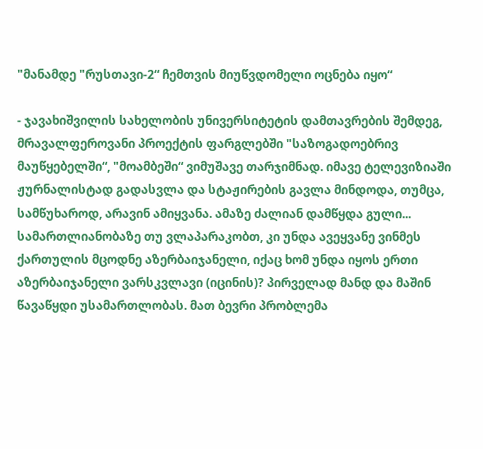"მანამდე "რუსთავი-2“ ჩემთვის მიუწვდომელი ოცნება იყო“

- ჯავახიშვილის სახელობის უნივერსიტეტის დამთავრების შემდეგ, მრავალფეროვანი პროექტის ფარგლებში "საზოგადოებრივ მაუწყებელში“, "მოამბეში“ ვიმუშავე თარჯიმნად. იმავე ტელევიზიაში ჟურნალისტად გადასვლა და სტაჟირების გავლა მინდოდა, თუმცა, სამწუხაროდ, არავინ ამიყვანა. ამაზე ძალიან დამწყდა გული... სამართლიანობაზე თუ ვლაპარაკობთ, კი უნდა ავეყვანე ვინმეს ქართულის მცოდნე აზერბაიჯანელი, იქაც ხომ უნდა იყოს ერთი აზერბაიჯანელი ვარსკვლავი (იცინის)? პირველად მანდ და მაშინ წავაწყდი უსამართლობას. მათ ბევრი პრობლემა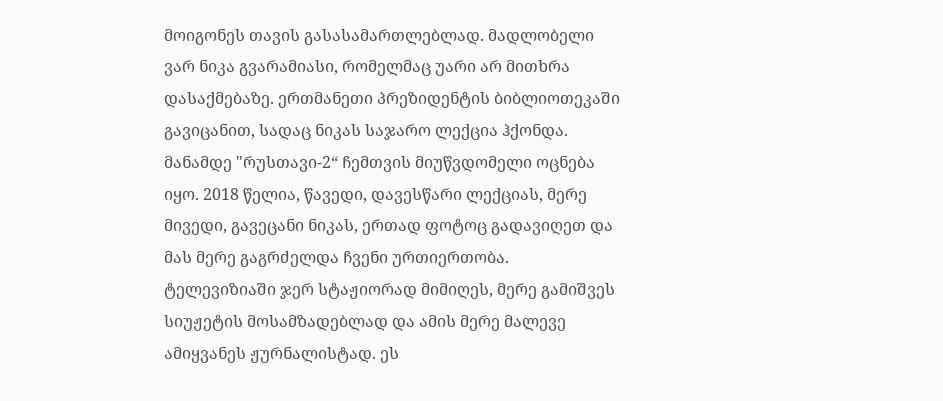მოიგონეს თავის გასასამართლებლად. მადლობელი ვარ ნიკა გვარამიასი, რომელმაც უარი არ მითხრა დასაქმებაზე. ერთმანეთი პრეზიდენტის ბიბლიოთეკაში გავიცანით, სადაც ნიკას საჯარო ლექცია ჰქონდა. მანამდე "რუსთავი-2“ ჩემთვის მიუწვდომელი ოცნება იყო. 2018 წელია, წავედი, დავესწარი ლექციას, მერე მივედი, გავეცანი ნიკას, ერთად ფოტოც გადავიღეთ და მას მერე გაგრძელდა ჩვენი ურთიერთობა. ტელევიზიაში ჯერ სტაჟიორად მიმიღეს, მერე გამიშვეს სიუჟეტის მოსამზადებლად და ამის მერე მალევე ამიყვანეს ჟურნალისტად. ეს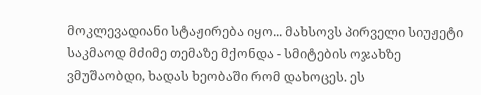მოკლევადიანი სტაჟირება იყო... მახსოვს პირველი სიუჟეტი საკმაოდ მძიმე თემაზე მქონდა - სმიტების ოჯახზე ვმუშაობდი, ხადას ხეობაში რომ დახოცეს. ეს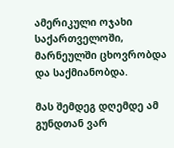ამერიკული ოჯახი საქართველოში, მარნეულში ცხოვრობდა და საქმიანობდა.

მას შემდეგ დღემდე ამ გუნდთან ვარ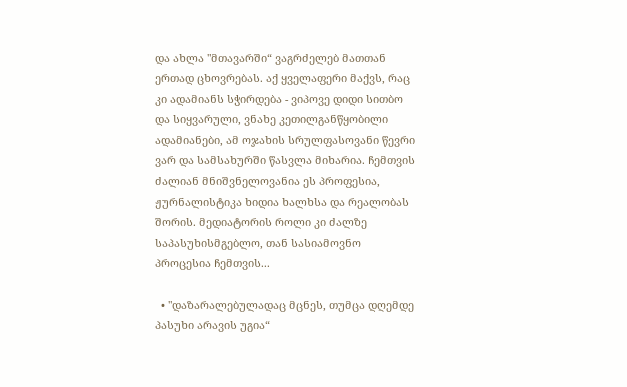და ახლა "მთავარში“ ვაგრძელებ მათთან ერთად ცხოვრებას. აქ ყველაფერი მაქვს, რაც კი ადამიანს სჭირდება - ვიპოვე დიდი სითბო და სიყვარული, ვნახე კეთილგანწყობილი ადამიანები, ამ ოჯახის სრულფასოვანი წევრი ვარ და სამსახურში წასვლა მიხარია. ჩემთვის ძალიან მნიშვნელოვანია ეს პროფესია, ჟურნალისტიკა ხიდია ხალხსა და რეალობას შორის. მედიატორის როლი კი ძალზე საპასუხისმგებლო, თან სასიამოვნო პროცესია ჩემთვის...

  • "დაზარალებულადაც მცნეს, თუმცა დღემდე პასუხი არავის უგია“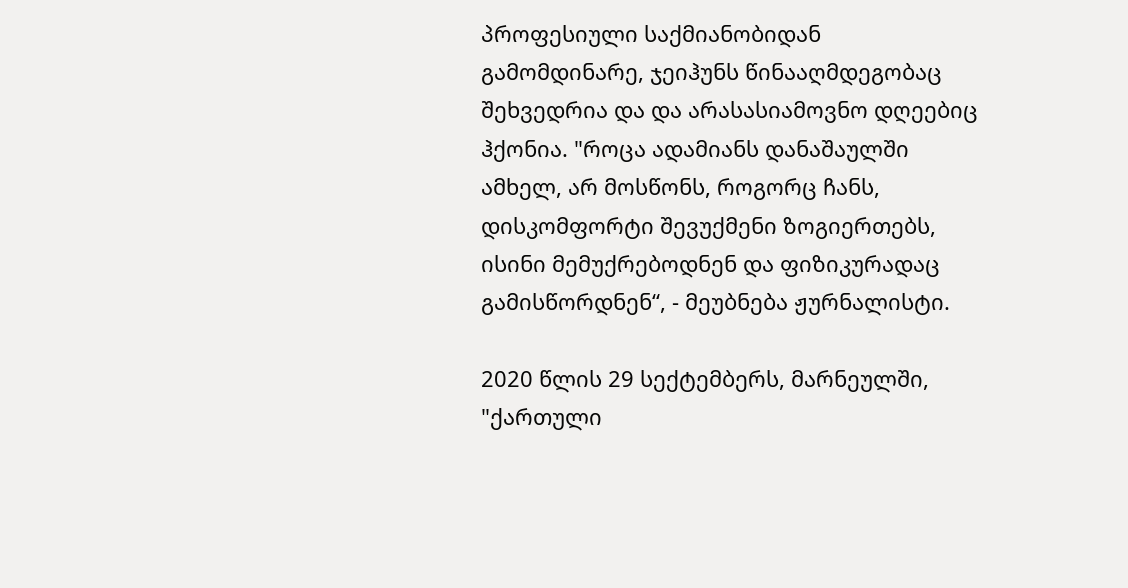პროფესიული საქმიანობიდან გამომდინარე, ჯეიჰუნს წინააღმდეგობაც შეხვედრია და და არასასიამოვნო დღეებიც ჰქონია. "როცა ადამიანს დანაშაულში ამხელ, არ მოსწონს, როგორც ჩანს, დისკომფორტი შევუქმენი ზოგიერთებს, ისინი მემუქრებოდნენ და ფიზიკურადაც გამისწორდნენ“, - მეუბნება ჟურნალისტი.

2020 წლის 29 სექტემბერს, მარნეულში, "ქართული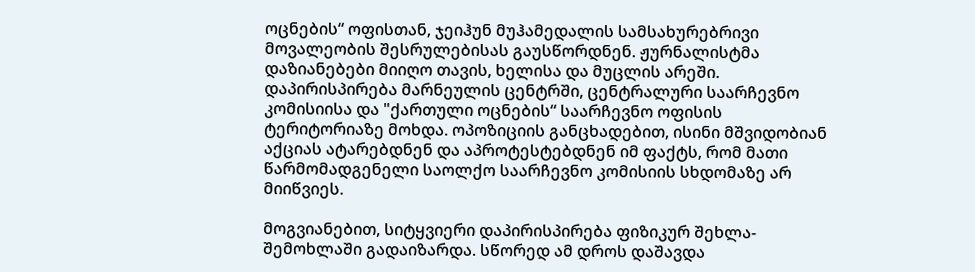ოცნების“ ოფისთან, ჯეიჰუნ მუჰამედალის სამსახურებრივი მოვალეობის შესრულებისას გაუსწორდნენ. ჟურნალისტმა დაზიანებები მიიღო თავის, ხელისა და მუცლის არეში. დაპირისპირება მარნეულის ცენტრში, ცენტრალური საარჩევნო კომისიისა და "ქართული ოცნების“ საარჩევნო ოფისის ტერიტორიაზე მოხდა. ოპოზიციის განცხადებით, ისინი მშვიდობიან აქციას ატარებდნენ და აპროტესტებდნენ იმ ფაქტს, რომ მათი წარმომადგენელი საოლქო საარჩევნო კომისიის სხდომაზე არ მიიწვიეს.

მოგვიანებით, სიტყვიერი დაპირისპირება ფიზიკურ შეხლა-შემოხლაში გადაიზარდა. სწორედ ამ დროს დაშავდა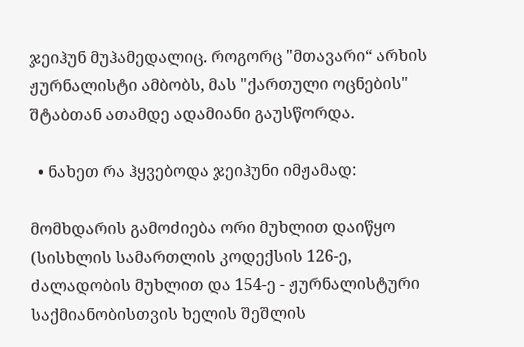ჯეიჰუნ მუჰამედალიც. როგორც "მთავარი“ არხის ჟურნალისტი ამბობს, მას "ქართული ოცნების" შტაბთან ათამდე ადამიანი გაუსწორდა.

  • ნახეთ რა ჰყვებოდა ჯეიჰუნი იმჟამად:

მომხდარის გამოძიება ორი მუხლით დაიწყო (სისხლის სამართლის კოდექსის 126-ე, ძალადობის მუხლით და 154-ე - ჟურნალისტური საქმიანობისთვის ხელის შეშლის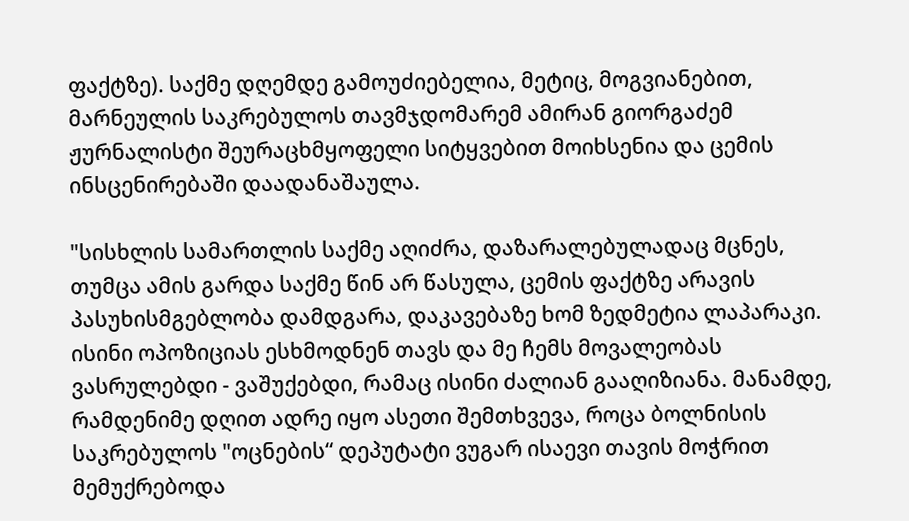ფაქტზე). საქმე დღემდე გამოუძიებელია, მეტიც, მოგვიანებით, მარნეულის საკრებულოს თავმჯდომარემ ამირან გიორგაძემ ჟურნალისტი შეურაცხმყოფელი სიტყვებით მოიხსენია და ცემის ინსცენირებაში დაადანაშაულა.

"სისხლის სამართლის საქმე აღიძრა, დაზარალებულადაც მცნეს, თუმცა ამის გარდა საქმე წინ არ წასულა, ცემის ფაქტზე არავის პასუხისმგებლობა დამდგარა, დაკავებაზე ხომ ზედმეტია ლაპარაკი. ისინი ოპოზიციას ესხმოდნენ თავს და მე ჩემს მოვალეობას ვასრულებდი - ვაშუქებდი, რამაც ისინი ძალიან გააღიზიანა. მანამდე, რამდენიმე დღით ადრე იყო ასეთი შემთხვევა, როცა ბოლნისის საკრებულოს "ოცნების“ დეპუტატი ვუგარ ისაევი თავის მოჭრით მემუქრებოდა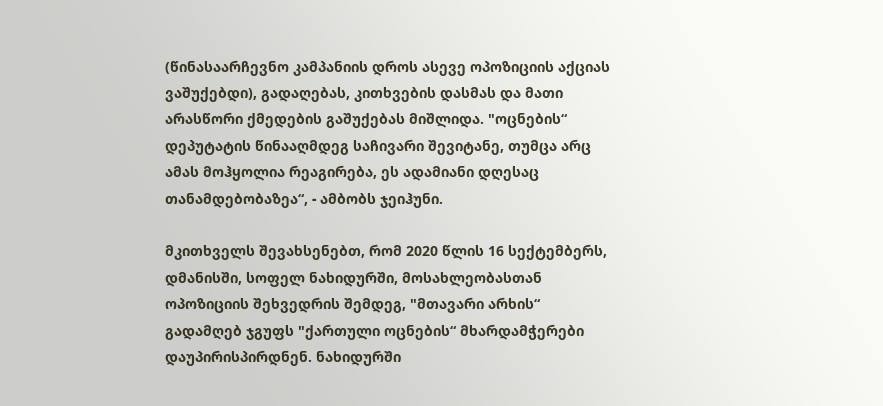(წინასაარჩევნო კამპანიის დროს ასევე ოპოზიციის აქციას ვაშუქებდი), გადაღებას, კითხვების დასმას და მათი არასწორი ქმედების გაშუქებას მიშლიდა. "ოცნების“ დეპუტატის წინააღმდეგ საჩივარი შევიტანე, თუმცა არც ამას მოჰყოლია რეაგირება, ეს ადამიანი დღესაც თანამდებობაზეა“, - ამბობს ჯეიჰუნი.

მკითხველს შევახსენებთ, რომ 2020 წლის 16 სექტემბერს, დმანისში, სოფელ ნახიდურში, მოსახლეობასთან ოპოზიციის შეხვედრის შემდეგ, "მთავარი არხის“ გადამღებ ჯგუფს "ქართული ოცნების“ მხარდამჭერები დაუპირისპირდნენ. ნახიდურში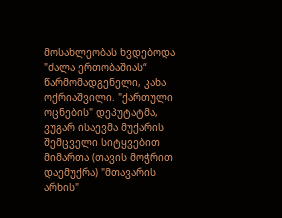მოსახლეობას ხვდებოდა "ძალა ერთობაშიას“ წარმომადგენელი, კახა ოქრიაშვილი. "ქართული ოცნების" დეპუტატმა, ვუგარ ისაევმა მუქარის შემცველი სიტყვებით მიმართა (თავის მოჭრით დაემუქრა) "მთავარის არხის"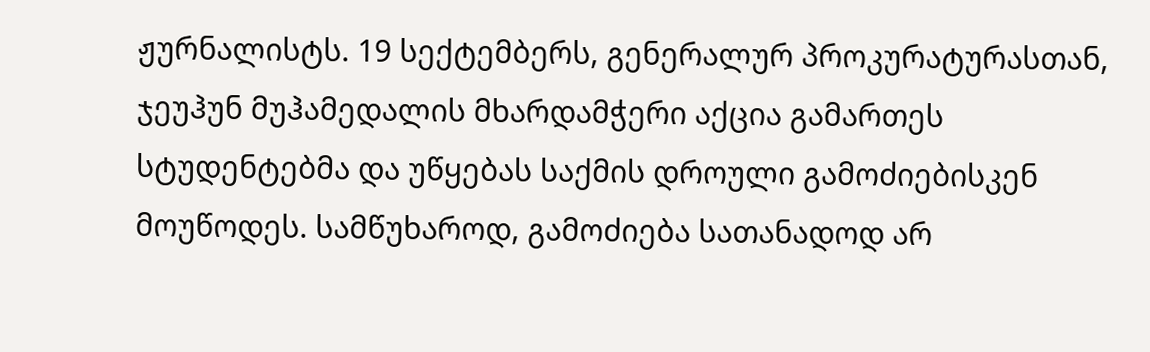ჟურნალისტს. 19 სექტემბერს, გენერალურ პროკურატურასთან, ჯეუჰუნ მუჰამედალის მხარდამჭერი აქცია გამართეს სტუდენტებმა და უწყებას საქმის დროული გამოძიებისკენ მოუწოდეს. სამწუხაროდ, გამოძიება სათანადოდ არ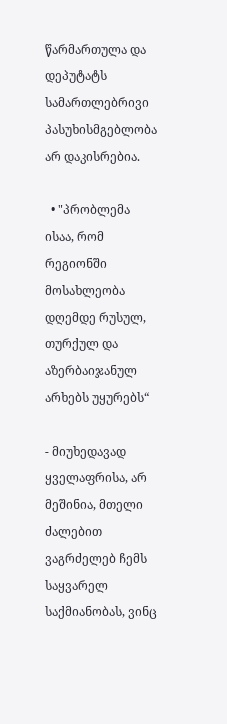წარმართულა და დეპუტატს სამართლებრივი პასუხისმგებლობა არ დაკისრებია.

  • "პრობლემა ისაა, რომ რეგიონში მოსახლეობა დღემდე რუსულ, თურქულ და აზერბაიჯანულ არხებს უყურებს“

- მიუხედავად ყველაფრისა, არ მეშინია, მთელი ძალებით ვაგრძელებ ჩემს საყვარელ საქმიანობას, ვინც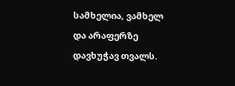სამხელია, ვამხელ და არაფერზე დავხუჭავ თვალს.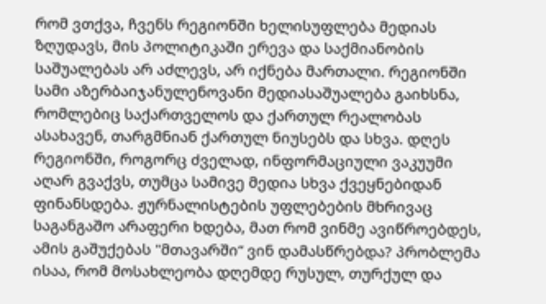რომ ვთქვა, ჩვენს რეგიონში ხელისუფლება მედიას ზღუდავს, მის პოლიტიკაში ერევა და საქმიანობის საშუალებას არ აძლევს, არ იქნება მართალი. რეგიონში სამი აზერბაიჯანულენოვანი მედიასაშუალება გაიხსნა, რომლებიც საქართველოს და ქართულ რეალობას ასახავენ, თარგმნიან ქართულ ნიუსებს და სხვა. დღეს რეგიონში, როგორც ძველად, ინფორმაციული ვაკუუმი აღარ გვაქვს, თუმცა სამივე მედია სხვა ქვეყნებიდან ფინანსდება. ჟურნალისტების უფლებების მხრივაც საგანგაშო არაფერი ხდება, მათ რომ ვინმე ავიწროებდეს, ამის გაშუქებას "მთავარში“ ვინ დამასწრებდა? პრობლემა ისაა, რომ მოსახლეობა დღემდე რუსულ, თურქულ და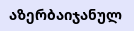აზერბაიჯანულ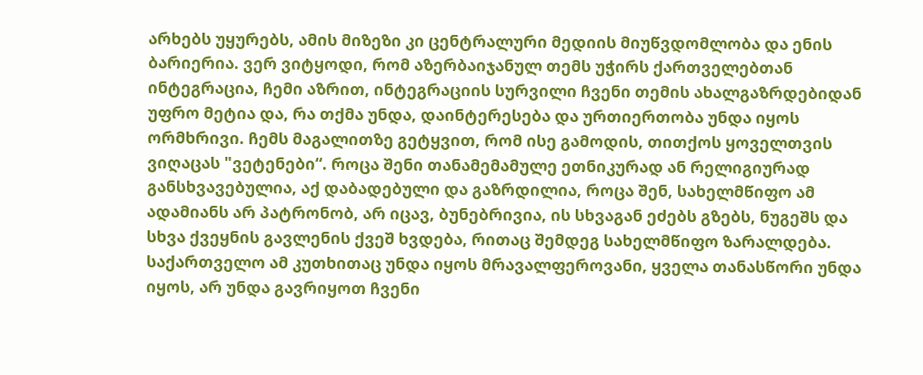არხებს უყურებს, ამის მიზეზი კი ცენტრალური მედიის მიუწვდომლობა და ენის ბარიერია. ვერ ვიტყოდი, რომ აზერბაიჯანულ თემს უჭირს ქართველებთან ინტეგრაცია, ჩემი აზრით, ინტეგრაციის სურვილი ჩვენი თემის ახალგაზრდებიდან უფრო მეტია და, რა თქმა უნდა, დაინტერესება და ურთიერთობა უნდა იყოს ორმხრივი. ჩემს მაგალითზე გეტყვით, რომ ისე გამოდის, თითქოს ყოველთვის ვიღაცას "ვეტენები“. როცა შენი თანამემამულე ეთნიკურად ან რელიგიურად განსხვავებულია, აქ დაბადებული და გაზრდილია, როცა შენ, სახელმწიფო ამ ადამიანს არ პატრონობ, არ იცავ, ბუნებრივია, ის სხვაგან ეძებს გზებს, ნუგეშს და სხვა ქვეყნის გავლენის ქვეშ ხვდება, რითაც შემდეგ სახელმწიფო ზარალდება. საქართველო ამ კუთხითაც უნდა იყოს მრავალფეროვანი, ყველა თანასწორი უნდა იყოს, არ უნდა გავრიყოთ ჩვენი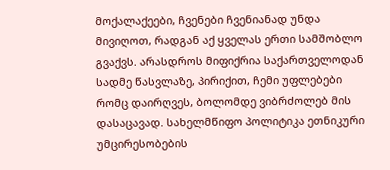მოქალაქეები, ჩვენები ჩვენიანად უნდა მივიღოთ, რადგან აქ ყველას ერთი სამშობლო გვაქვს. არასდროს მიფიქრია საქართველოდან სადმე წასვლაზე, პირიქით, ჩემი უფლებები რომც დაირღვეს, ბოლომდე ვიბრძოლებ მის დასაცავად. სახელმწიფო პოლიტიკა ეთნიკური უმცირესობების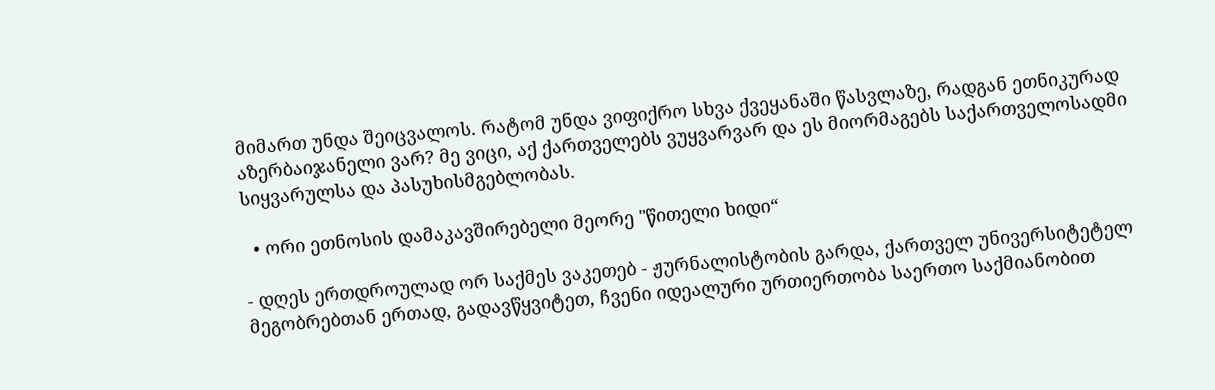მიმართ უნდა შეიცვალოს. რატომ უნდა ვიფიქრო სხვა ქვეყანაში წასვლაზე, რადგან ეთნიკურად აზერბაიჯანელი ვარ? მე ვიცი, აქ ქართველებს ვუყვარვარ და ეს მიორმაგებს საქართველოსადმი სიყვარულსა და პასუხისმგებლობას.

  • ორი ეთნოსის დამაკავშირებელი მეორე "წითელი ხიდი“

- დღეს ერთდროულად ორ საქმეს ვაკეთებ - ჟურნალისტობის გარდა, ქართველ უნივერსიტეტელ მეგობრებთან ერთად, გადავწყვიტეთ, ჩვენი იდეალური ურთიერთობა საერთო საქმიანობით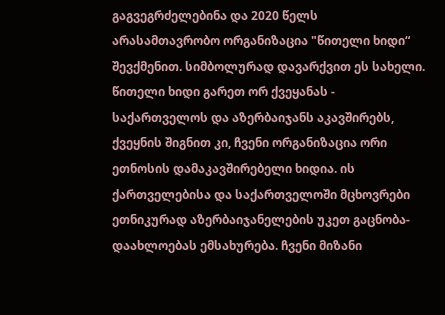გაგვეგრძელებინა და 2020 წელს არასამთავრობო ორგანიზაცია "წითელი ხიდი“ შევქმენით. სიმბოლურად დავარქვით ეს სახელი. წითელი ხიდი გარეთ ორ ქვეყანას - საქართველოს და აზერბაიჯანს აკავშირებს, ქვეყნის შიგნით კი, ჩვენი ორგანიზაცია ორი ეთნოსის დამაკავშირებელი ხიდია. ის ქართველებისა და საქართველოში მცხოვრები ეთნიკურად აზერბაიჯანელების უკეთ გაცნობა-დაახლოებას ემსახურება. ჩვენი მიზანი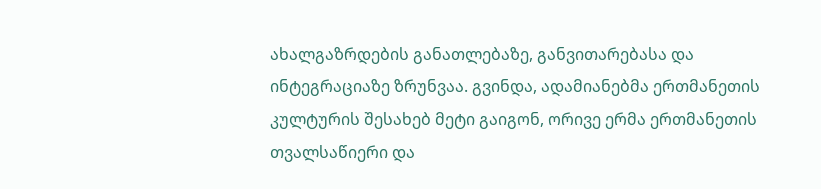ახალგაზრდების განათლებაზე, განვითარებასა და ინტეგრაციაზე ზრუნვაა. გვინდა, ადამიანებმა ერთმანეთის კულტურის შესახებ მეტი გაიგონ, ორივე ერმა ერთმანეთის თვალსაწიერი და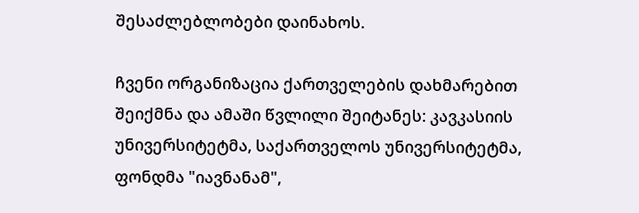შესაძლებლობები დაინახოს.

ჩვენი ორგანიზაცია ქართველების დახმარებით შეიქმნა და ამაში წვლილი შეიტანეს: კავკასიის უნივერსიტეტმა, საქართველოს უნივერსიტეტმა, ფონდმა "იავნანამ",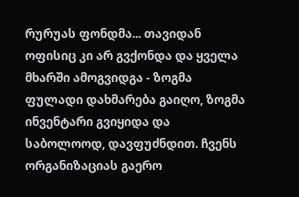რურუას ფონდმა... თავიდან ოფისიც კი არ გვქონდა და ყველა მხარში ამოგვიდგა - ზოგმა ფულადი დახმარება გაიღო, ზოგმა ინვენტარი გვიყიდა და საბოლოოდ, დავფუძნდით. ჩვენს ორგანიზაციას გაერო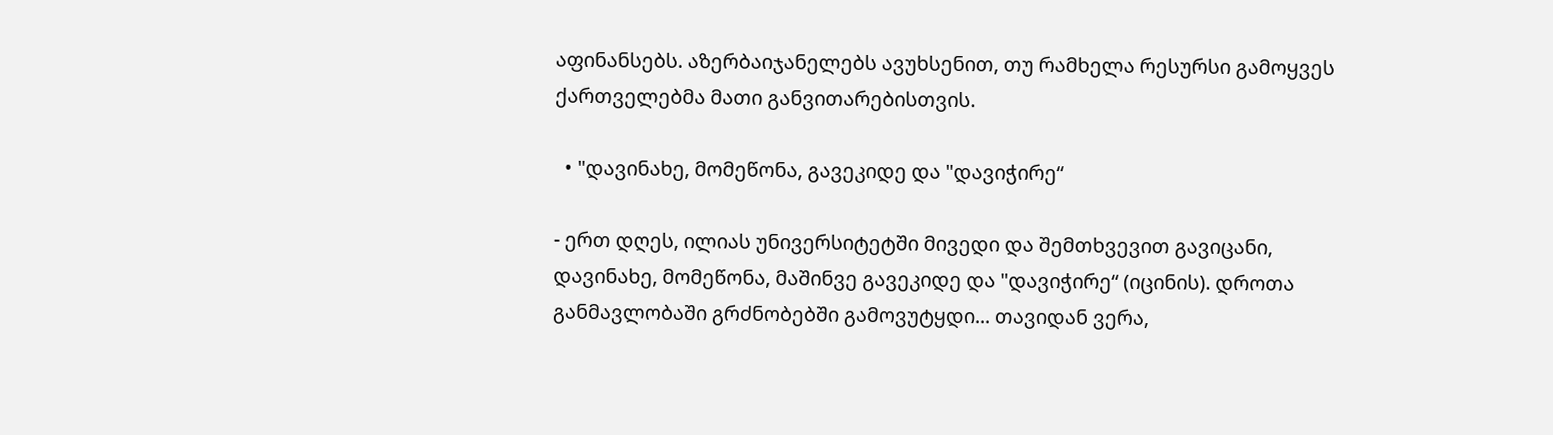აფინანსებს. აზერბაიჯანელებს ავუხსენით, თუ რამხელა რესურსი გამოყვეს ქართველებმა მათი განვითარებისთვის.

  • "დავინახე, მომეწონა, გავეკიდე და "დავიჭირე“

- ერთ დღეს, ილიას უნივერსიტეტში მივედი და შემთხვევით გავიცანი, დავინახე, მომეწონა, მაშინვე გავეკიდე და "დავიჭირე“ (იცინის). დროთა განმავლობაში გრძნობებში გამოვუტყდი... თავიდან ვერა,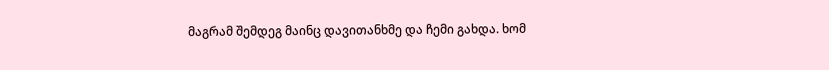მაგრამ შემდეგ მაინც დავითანხმე და ჩემი გახდა. ხომ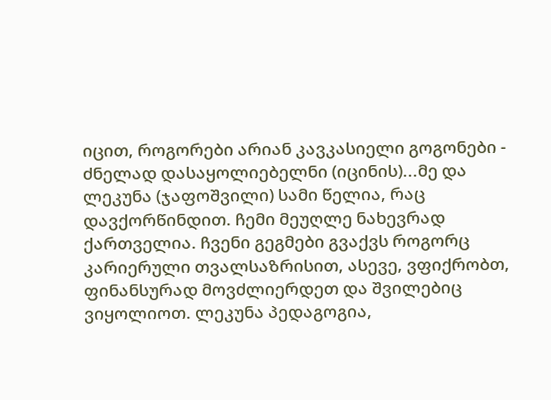იცით, როგორები არიან კავკასიელი გოგონები - ძნელად დასაყოლიებელნი (იცინის)...მე და ლეკუნა (ჯაფოშვილი) სამი წელია, რაც დავქორწინდით. ჩემი მეუღლე ნახევრად ქართველია. ჩვენი გეგმები გვაქვს როგორც კარიერული თვალსაზრისით, ასევე, ვფიქრობთ, ფინანსურად მოვძლიერდეთ და შვილებიც ვიყოლიოთ. ლეკუნა პედაგოგია,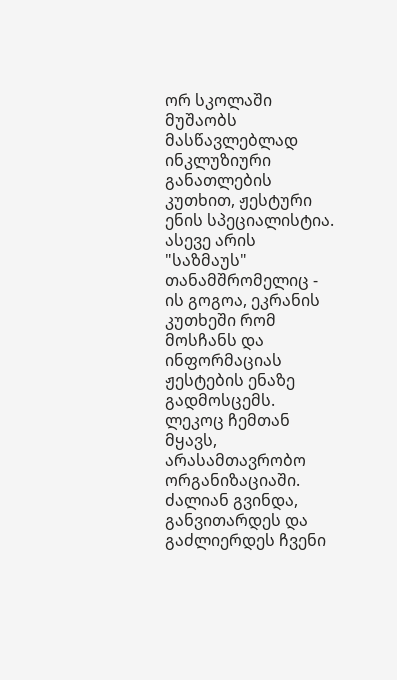ორ სკოლაში მუშაობს მასწავლებლად ინკლუზიური განათლების კუთხით, ჟესტური ენის სპეციალისტია. ასევე არის "საზმაუს" თანამშრომელიც - ის გოგოა, ეკრანის კუთხეში რომ მოსჩანს და ინფორმაციას ჟესტების ენაზე გადმოსცემს. ლეკოც ჩემთან მყავს, არასამთავრობო ორგანიზაციაში. ძალიან გვინდა, განვითარდეს და გაძლიერდეს ჩვენი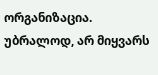ორგანიზაცია. უბრალოდ, არ მიყვარს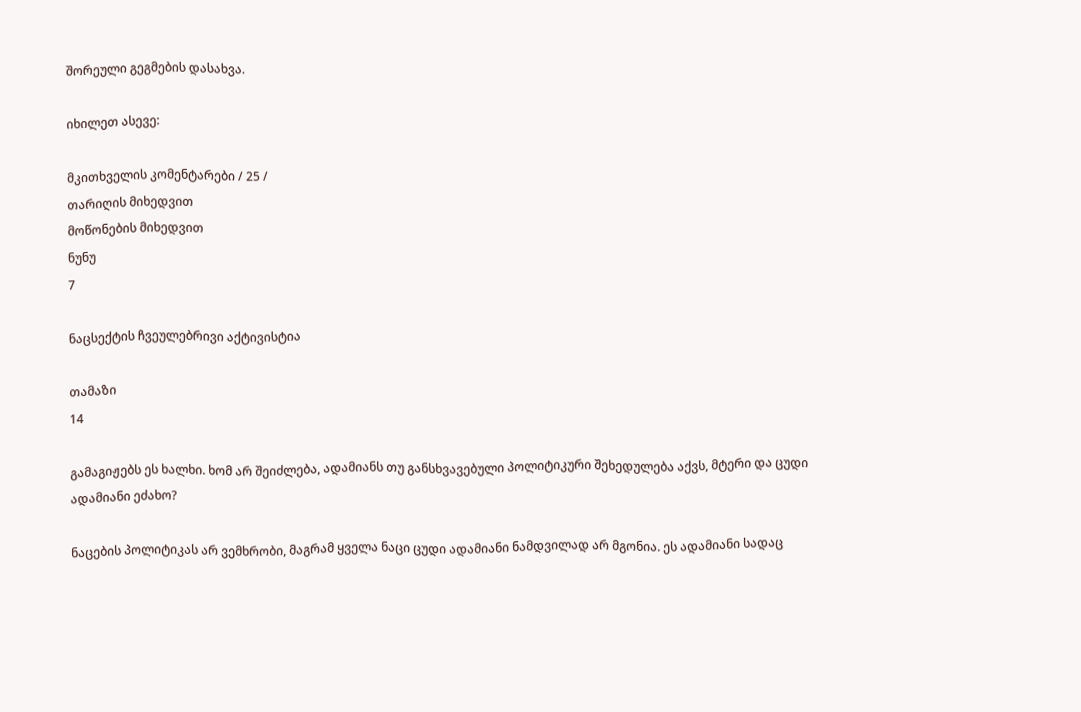შორეული გეგმების დასახვა.

იხილეთ ასევე:

მკითხველის კომენტარები / 25 /
თარიღის მიხედვით
მოწონების მიხედვით
ნუნუ
7

ნაცსექტის ჩვეულებრივი აქტივისტია

თამაზი
14

გამაგიჟებს ეს ხალხი. ხომ არ შეიძლება, ადამიანს თუ განსხვავებული პოლიტიკური შეხედულება აქვს, მტერი და ცუდი ადამიანი ეძახო?

ნაცების პოლიტიკას არ ვემხრობი, მაგრამ ყველა ნაცი ცუდი ადამიანი ნამდვილად არ მგონია. ეს ადამიანი სადაც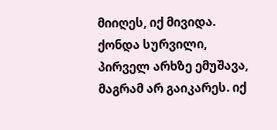მიიღეს, იქ მივიდა. ქონდა სურვილი, პირველ არხზე ემუშავა, მაგრამ არ გაიკარეს. იქ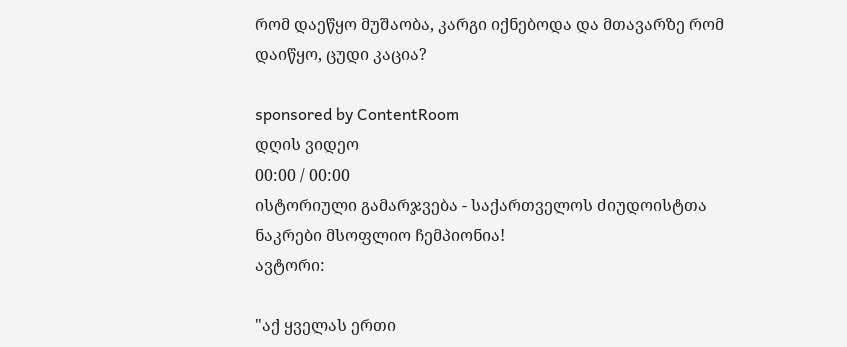რომ დაეწყო მუშაობა, კარგი იქნებოდა და მთავარზე რომ დაიწყო, ცუდი კაცია?

sponsored by ContentRoom
დღის ვიდეო
00:00 / 00:00
ისტორიული გამარჯვება - საქართველოს ძიუდოისტთა ნაკრები მსოფლიო ჩემპიონია!
ავტორი:

"აქ ყველას ერთი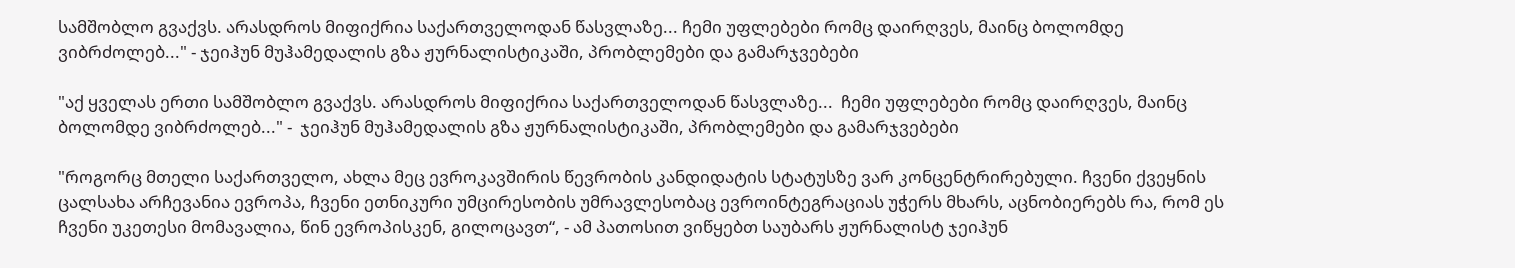სამშობლო გვაქვს. არასდროს მიფიქრია საქართველოდან წასვლაზე... ჩემი უფლებები რომც დაირღვეს, მაინც ბოლომდე ვიბრძოლებ..." - ჯეიჰუნ მუჰამედალის გზა ჟურნალისტიკაში, პრობლემები და გამარჯვებები

"აქ ყველას ერთი სამშობლო გვაქვს. არასდროს მიფიქრია საქართველოდან წასვლაზე...  ჩემი უფლებები რომც დაირღვეს, მაინც ბოლომდე ვიბრძოლებ..." -  ჯეიჰუნ მუჰამედალის გზა ჟურნალისტიკაში, პრობლემები და გამარჯვებები

"როგორც მთელი საქართველო, ახლა მეც ევროკავშირის წევრობის კანდიდატის სტატუსზე ვარ კონცენტრირებული. ჩვენი ქვეყნის ცალსახა არჩევანია ევროპა, ჩვენი ეთნიკური უმცირესობის უმრავლესობაც ევროინტეგრაციას უჭერს მხარს, აცნობიერებს რა, რომ ეს ჩვენი უკეთესი მომავალია, წინ ევროპისკენ, გილოცავთ“, - ამ პათოსით ვიწყებთ საუბარს ჟურნალისტ ჯეიჰუნ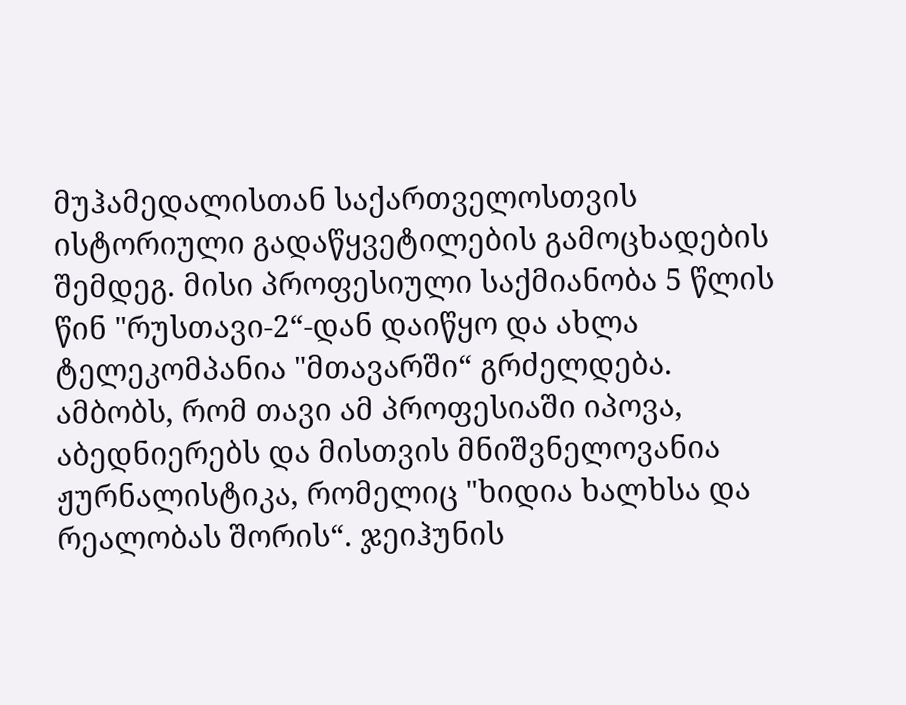მუჰამედალისთან საქართველოსთვის ისტორიული გადაწყვეტილების გამოცხადების შემდეგ. მისი პროფესიული საქმიანობა 5 წლის წინ "რუსთავი-2“-დან დაიწყო და ახლა ტელეკომპანია "მთავარში“ გრძელდება. ამბობს, რომ თავი ამ პროფესიაში იპოვა, აბედნიერებს და მისთვის მნიშვნელოვანია ჟურნალისტიკა, რომელიც "ხიდია ხალხსა და რეალობას შორის“. ჯეიჰუნის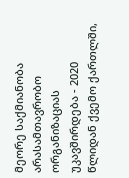მეორე საქმიანობა არასამთავრობო ორგანიზაციას უკავშირდება - 2020 წლიდან ქვემო ქართლში,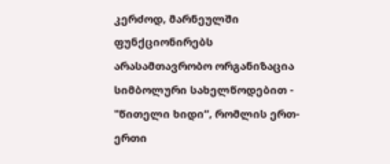კერძოდ, მარნეულში ფუნქციონირებს არასამთავრობო ორგანიზაცია სიმბოლური სახელწოდებით - "წითელი ხიდი“, რომლის ერთ-ერთი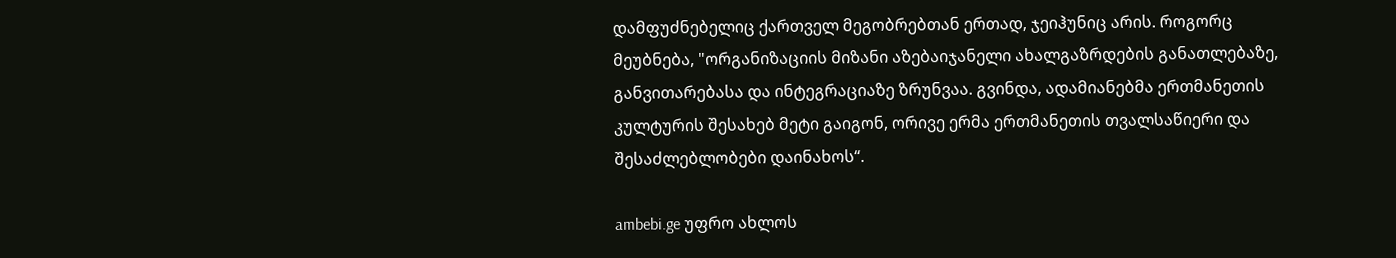დამფუძნებელიც ქართველ მეგობრებთან ერთად, ჯეიჰუნიც არის. როგორც მეუბნება, "ორგანიზაციის მიზანი აზებაიჯანელი ახალგაზრდების განათლებაზე, განვითარებასა და ინტეგრაციაზე ზრუნვაა. გვინდა, ადამიანებმა ერთმანეთის კულტურის შესახებ მეტი გაიგონ, ორივე ერმა ერთმანეთის თვალსაწიერი და შესაძლებლობები დაინახოს“.

ambebi.ge უფრო ახლოს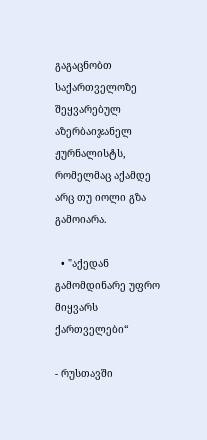გაგაცნობთ საქართველოზე შეყვარებულ აზერბაიჯანელ ჟურნალისტს, რომელმაც აქამდე არც თუ იოლი გზა გამოიარა.

  • "აქედან გამომდინარე უფრო მიყვარს ქართველები“

- რუსთავში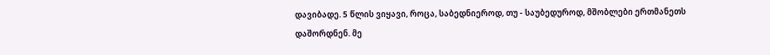დავიბადე. 5 წლის ვიყავი, როცა, საბედნიეროდ, თუ - საუბედუროდ, მშობლები ერთმანეთს დაშორდნენ. მე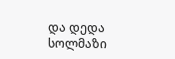და დედა სოლმაზი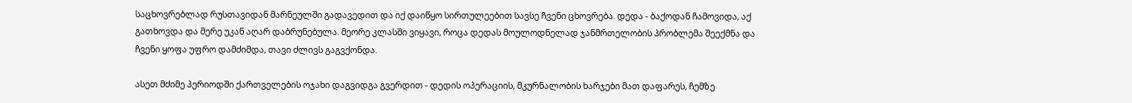საცხოვრებლად რუსთავიდან მარნეულში გადავედით და იქ დაიწყო სირთულეებით სავსე ჩვენი ცხოვრება. დედა - ბაქოდან ჩამოვიდა, აქ გათხოვდა და მერე უკან აღარ დაბრუნებულა. მეორე კლასში ვიყავი, როცა დედას მოულოდნელად ჯანმრთელობის პრობლემა შეექმნა და ჩვენი ყოფა უფრო დამძიმდა, თავი ძლივს გაგვქონდა.

ასეთ მძიმე პერიოდში ქართველების ოჯახი დაგვიდგა გვერდით - დედის ოპერაციის, მკურნალობის ხარჯები მათ დაფარეს, ჩემზე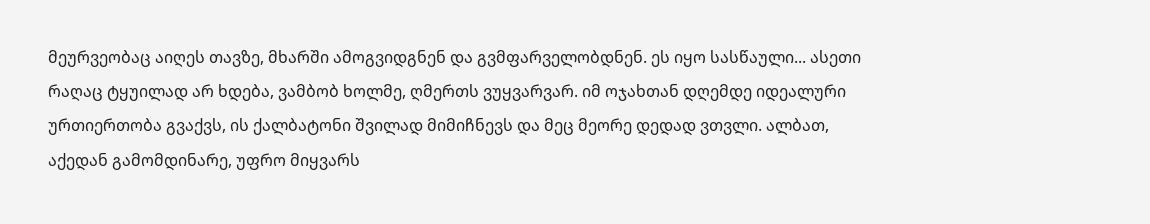მეურვეობაც აიღეს თავზე, მხარში ამოგვიდგნენ და გვმფარველობდნენ. ეს იყო სასწაული... ასეთი რაღაც ტყუილად არ ხდება, ვამბობ ხოლმე, ღმერთს ვუყვარვარ. იმ ოჯახთან დღემდე იდეალური ურთიერთობა გვაქვს, ის ქალბატონი შვილად მიმიჩნევს და მეც მეორე დედად ვთვლი. ალბათ, აქედან გამომდინარე, უფრო მიყვარს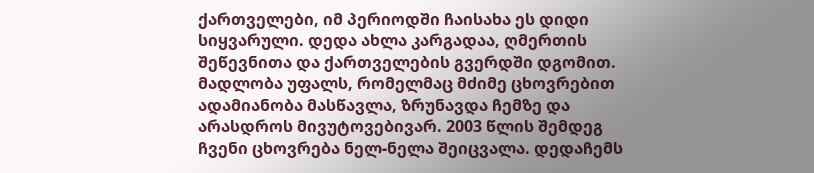ქართველები, იმ პერიოდში ჩაისახა ეს დიდი სიყვარული. დედა ახლა კარგადაა, ღმერთის შეწევნითა და ქართველების გვერდში დგომით. მადლობა უფალს, რომელმაც მძიმე ცხოვრებით ადამიანობა მასწავლა, ზრუნავდა ჩემზე და არასდროს მივუტოვებივარ. 2003 წლის შემდეგ ჩვენი ცხოვრება ნელ-ნელა შეიცვალა. დედაჩემს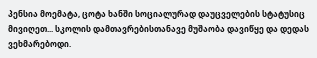პენსია მოემატა, ცოტა ხანში სოციალურად დაუცველების სტატუსიც მივიღეთ... სკოლის დამთავრებისთანავე მუშაობა დავიწყე და დედას ვეხმარებოდი.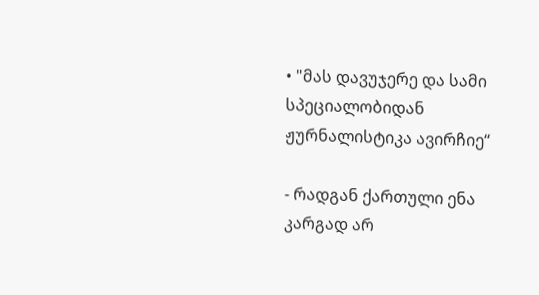• "მას დავუჯერე და სამი სპეციალობიდან ჟურნალისტიკა ავირჩიე“

- რადგან ქართული ენა კარგად არ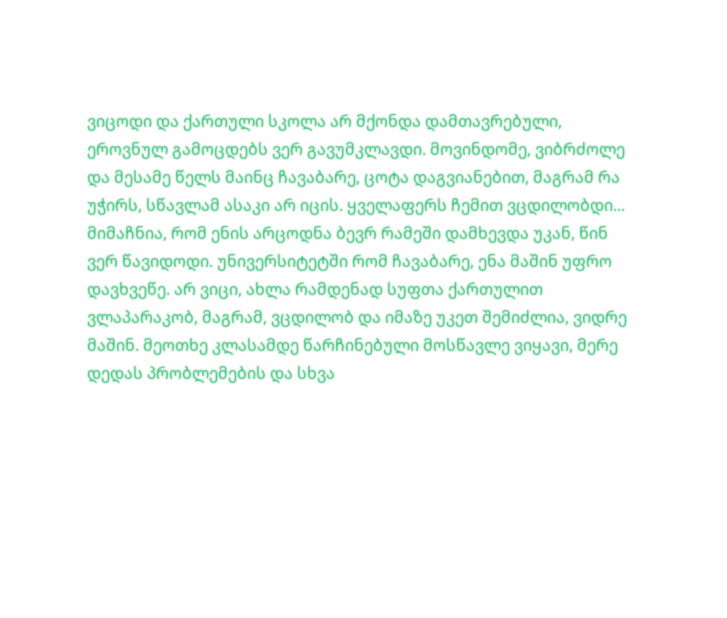ვიცოდი და ქართული სკოლა არ მქონდა დამთავრებული, ეროვნულ გამოცდებს ვერ გავუმკლავდი. მოვინდომე, ვიბრძოლე და მესამე წელს მაინც ჩავაბარე, ცოტა დაგვიანებით, მაგრამ რა უჭირს, სწავლამ ასაკი არ იცის. ყველაფერს ჩემით ვცდილობდი... მიმაჩნია, რომ ენის არცოდნა ბევრ რამეში დამხევდა უკან, წინ ვერ წავიდოდი. უნივერსიტეტში რომ ჩავაბარე, ენა მაშინ უფრო დავხვეწე. არ ვიცი, ახლა რამდენად სუფთა ქართულით ვლაპარაკობ, მაგრამ, ვცდილობ და იმაზე უკეთ შემიძლია, ვიდრე მაშინ. მეოთხე კლასამდე წარჩინებული მოსწავლე ვიყავი, მერე დედას პრობლემების და სხვა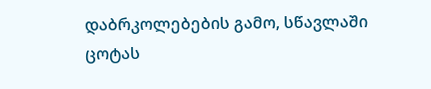დაბრკოლებების გამო, სწავლაში ცოტას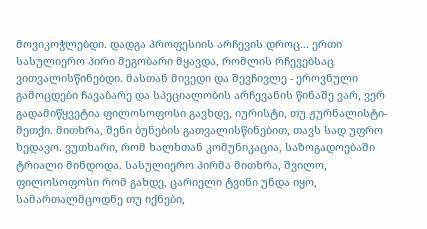მოვიკოჭლებდი. დადგა პროფესიის არჩევის დროც... ერთი სასულიერო პირი მეგობარი მყავდა, რომლის რჩევებსაც ვითვალისწინებდი. მასთან მივედი და შევჩივლე - ეროვნული გამოცდები ჩავაბარე და სპეციალობის არჩევანის წინაშე ვარ, ვერ გადამიწყვეტია ფილოსოფოსი გავხდე, იურისტი, თუ ჟურნალისტი-მეთქი. მითხრა, შენი ბუნების გათვალისწინებით, თავს სად უფრო ხედავო. ვუთხარი, რომ ხალხთან კომუნიკაცია, საზოგადოებაში ტრიალი მინდოდა. სასულიერო პირმა მითხრა, შვილო, ფილოსოფოსი რომ გახდე, ცარიელი ტვინი უნდა იყო, სამართალმცოდნე თუ იქნები,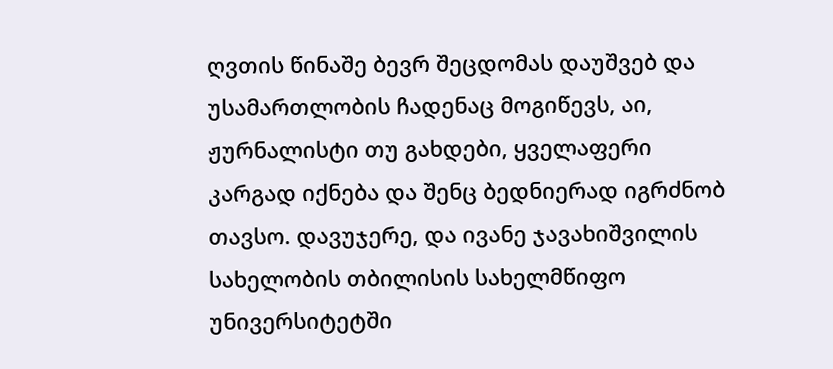ღვთის წინაშე ბევრ შეცდომას დაუშვებ და უსამართლობის ჩადენაც მოგიწევს, აი, ჟურნალისტი თუ გახდები, ყველაფერი კარგად იქნება და შენც ბედნიერად იგრძნობ თავსო. დავუჯერე, და ივანე ჯავახიშვილის სახელობის თბილისის სახელმწიფო უნივერსიტეტში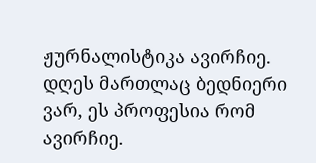ჟურნალისტიკა ავირჩიე. დღეს მართლაც ბედნიერი ვარ, ეს პროფესია რომ ავირჩიე.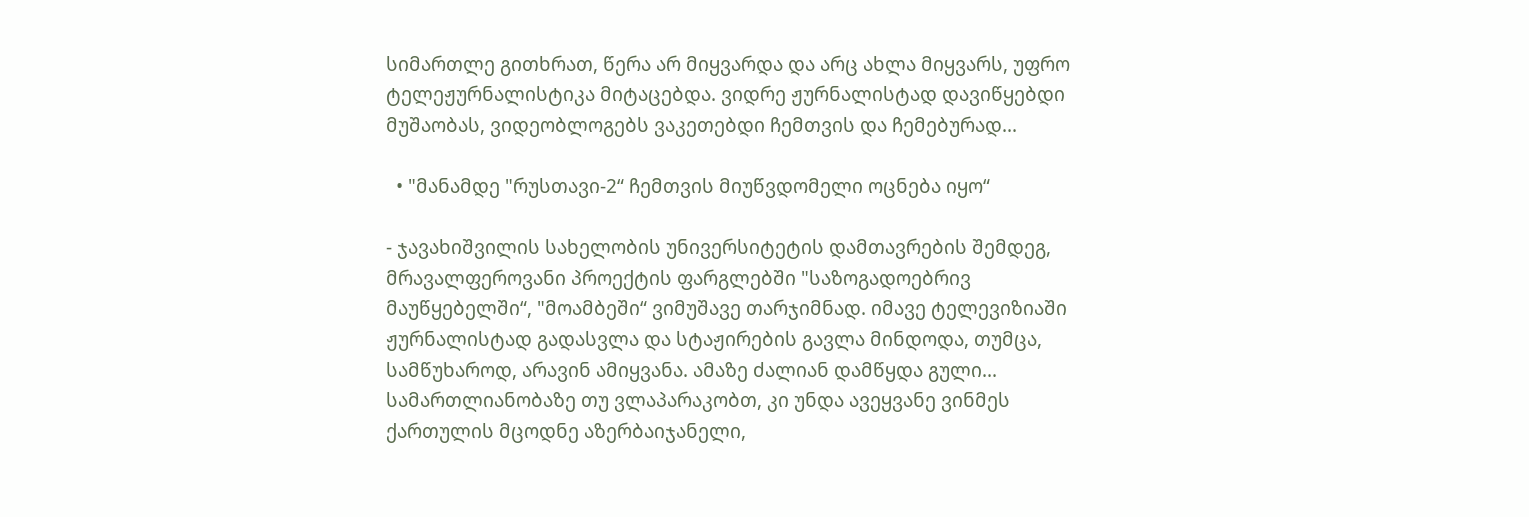სიმართლე გითხრათ, წერა არ მიყვარდა და არც ახლა მიყვარს, უფრო ტელეჟურნალისტიკა მიტაცებდა. ვიდრე ჟურნალისტად დავიწყებდი მუშაობას, ვიდეობლოგებს ვაკეთებდი ჩემთვის და ჩემებურად...

  • "მანამდე "რუსთავი-2“ ჩემთვის მიუწვდომელი ოცნება იყო“

- ჯავახიშვილის სახელობის უნივერსიტეტის დამთავრების შემდეგ, მრავალფეროვანი პროექტის ფარგლებში "საზოგადოებრივ მაუწყებელში“, "მოამბეში“ ვიმუშავე თარჯიმნად. იმავე ტელევიზიაში ჟურნალისტად გადასვლა და სტაჟირების გავლა მინდოდა, თუმცა, სამწუხაროდ, არავინ ამიყვანა. ამაზე ძალიან დამწყდა გული... სამართლიანობაზე თუ ვლაპარაკობთ, კი უნდა ავეყვანე ვინმეს ქართულის მცოდნე აზერბაიჯანელი,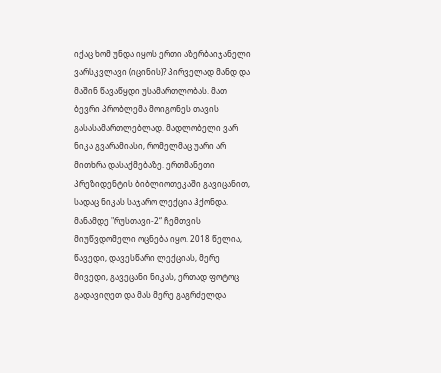იქაც ხომ უნდა იყოს ერთი აზერბაიჯანელი ვარსკვლავი (იცინის)? პირველად მანდ და მაშინ წავაწყდი უსამართლობას. მათ ბევრი პრობლემა მოიგონეს თავის გასასამართლებლად. მადლობელი ვარ ნიკა გვარამიასი, რომელმაც უარი არ მითხრა დასაქმებაზე. ერთმანეთი პრეზიდენტის ბიბლიოთეკაში გავიცანით, სადაც ნიკას საჯარო ლექცია ჰქონდა. მანამდე "რუსთავი-2“ ჩემთვის მიუწვდომელი ოცნება იყო. 2018 წელია, წავედი, დავესწარი ლექციას, მერე მივედი, გავეცანი ნიკას, ერთად ფოტოც გადავიღეთ და მას მერე გაგრძელდა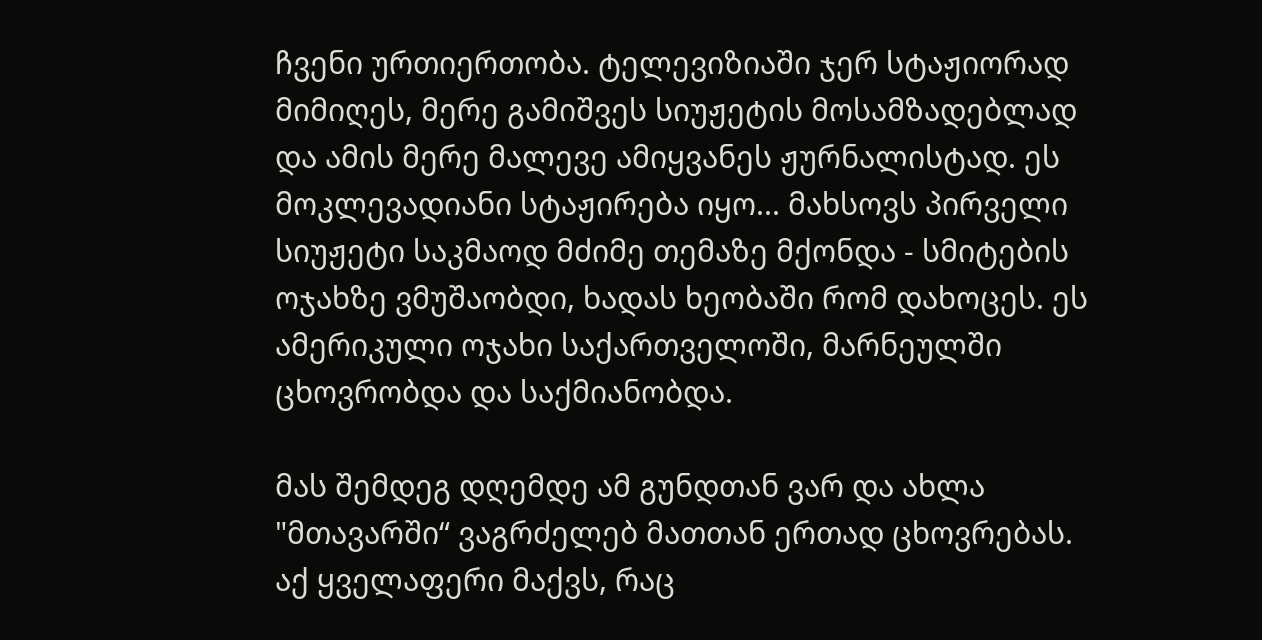ჩვენი ურთიერთობა. ტელევიზიაში ჯერ სტაჟიორად მიმიღეს, მერე გამიშვეს სიუჟეტის მოსამზადებლად და ამის მერე მალევე ამიყვანეს ჟურნალისტად. ეს მოკლევადიანი სტაჟირება იყო... მახსოვს პირველი სიუჟეტი საკმაოდ მძიმე თემაზე მქონდა - სმიტების ოჯახზე ვმუშაობდი, ხადას ხეობაში რომ დახოცეს. ეს ამერიკული ოჯახი საქართველოში, მარნეულში ცხოვრობდა და საქმიანობდა.

მას შემდეგ დღემდე ამ გუნდთან ვარ და ახლა "მთავარში“ ვაგრძელებ მათთან ერთად ცხოვრებას. აქ ყველაფერი მაქვს, რაც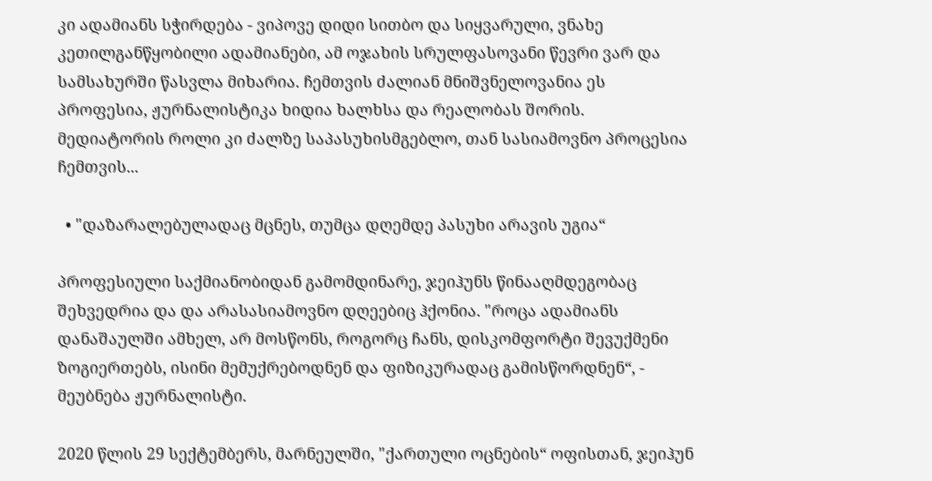კი ადამიანს სჭირდება - ვიპოვე დიდი სითბო და სიყვარული, ვნახე კეთილგანწყობილი ადამიანები, ამ ოჯახის სრულფასოვანი წევრი ვარ და სამსახურში წასვლა მიხარია. ჩემთვის ძალიან მნიშვნელოვანია ეს პროფესია, ჟურნალისტიკა ხიდია ხალხსა და რეალობას შორის. მედიატორის როლი კი ძალზე საპასუხისმგებლო, თან სასიამოვნო პროცესია ჩემთვის...

  • "დაზარალებულადაც მცნეს, თუმცა დღემდე პასუხი არავის უგია“

პროფესიული საქმიანობიდან გამომდინარე, ჯეიჰუნს წინააღმდეგობაც შეხვედრია და და არასასიამოვნო დღეებიც ჰქონია. "როცა ადამიანს დანაშაულში ამხელ, არ მოსწონს, როგორც ჩანს, დისკომფორტი შევუქმენი ზოგიერთებს, ისინი მემუქრებოდნენ და ფიზიკურადაც გამისწორდნენ“, - მეუბნება ჟურნალისტი.

2020 წლის 29 სექტემბერს, მარნეულში, "ქართული ოცნების“ ოფისთან, ჯეიჰუნ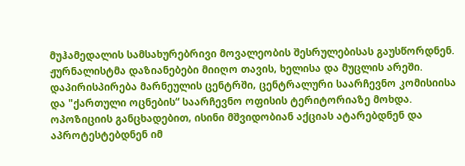მუჰამედალის სამსახურებრივი მოვალეობის შესრულებისას გაუსწორდნენ. ჟურნალისტმა დაზიანებები მიიღო თავის, ხელისა და მუცლის არეში. დაპირისპირება მარნეულის ცენტრში, ცენტრალური საარჩევნო კომისიისა და "ქართული ოცნების“ საარჩევნო ოფისის ტერიტორიაზე მოხდა. ოპოზიციის განცხადებით, ისინი მშვიდობიან აქციას ატარებდნენ და აპროტესტებდნენ იმ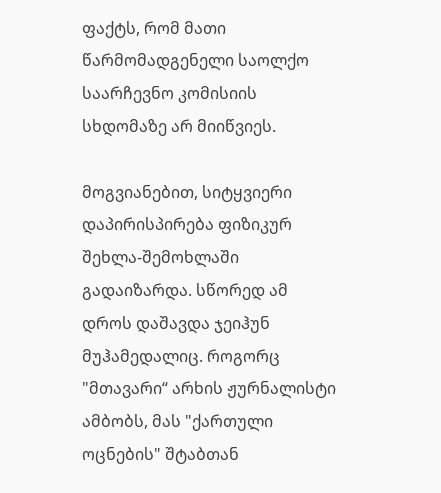ფაქტს, რომ მათი წარმომადგენელი საოლქო საარჩევნო კომისიის სხდომაზე არ მიიწვიეს.

მოგვიანებით, სიტყვიერი დაპირისპირება ფიზიკურ შეხლა-შემოხლაში გადაიზარდა. სწორედ ამ დროს დაშავდა ჯეიჰუნ მუჰამედალიც. როგორც "მთავარი“ არხის ჟურნალისტი ამბობს, მას "ქართული ოცნების" შტაბთან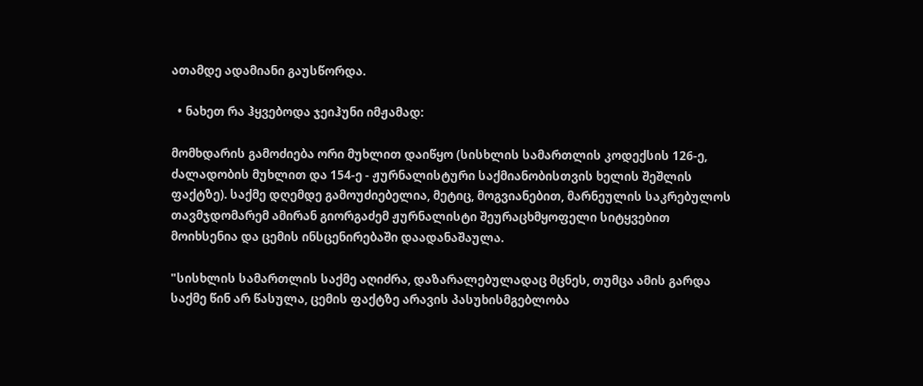ათამდე ადამიანი გაუსწორდა.

  • ნახეთ რა ჰყვებოდა ჯეიჰუნი იმჟამად:

მომხდარის გამოძიება ორი მუხლით დაიწყო (სისხლის სამართლის კოდექსის 126-ე, ძალადობის მუხლით და 154-ე - ჟურნალისტური საქმიანობისთვის ხელის შეშლის ფაქტზე). საქმე დღემდე გამოუძიებელია, მეტიც, მოგვიანებით, მარნეულის საკრებულოს თავმჯდომარემ ამირან გიორგაძემ ჟურნალისტი შეურაცხმყოფელი სიტყვებით მოიხსენია და ცემის ინსცენირებაში დაადანაშაულა.

"სისხლის სამართლის საქმე აღიძრა, დაზარალებულადაც მცნეს, თუმცა ამის გარდა საქმე წინ არ წასულა, ცემის ფაქტზე არავის პასუხისმგებლობა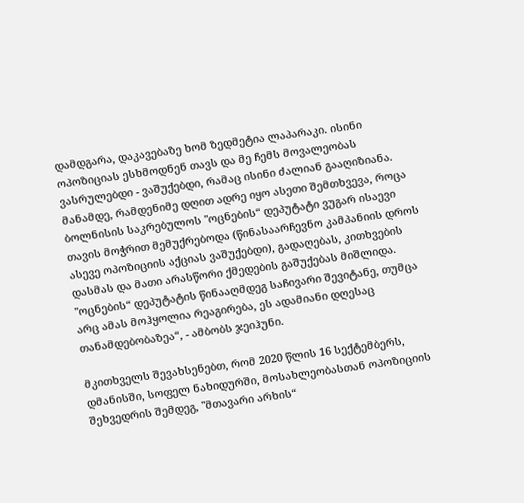დამდგარა, დაკავებაზე ხომ ზედმეტია ლაპარაკი. ისინი ოპოზიციას ესხმოდნენ თავს და მე ჩემს მოვალეობას ვასრულებდი - ვაშუქებდი, რამაც ისინი ძალიან გააღიზიანა. მანამდე, რამდენიმე დღით ადრე იყო ასეთი შემთხვევა, როცა ბოლნისის საკრებულოს "ოცნების“ დეპუტატი ვუგარ ისაევი თავის მოჭრით მემუქრებოდა (წინასაარჩევნო კამპანიის დროს ასევე ოპოზიციის აქციას ვაშუქებდი), გადაღებას, კითხვების დასმას და მათი არასწორი ქმედების გაშუქებას მიშლიდა. "ოცნების“ დეპუტატის წინააღმდეგ საჩივარი შევიტანე, თუმცა არც ამას მოჰყოლია რეაგირება, ეს ადამიანი დღესაც თანამდებობაზეა“, - ამბობს ჯეიჰუნი.

მკითხველს შევახსენებთ, რომ 2020 წლის 16 სექტემბერს, დმანისში, სოფელ ნახიდურში, მოსახლეობასთან ოპოზიციის შეხვედრის შემდეგ, "მთავარი არხის“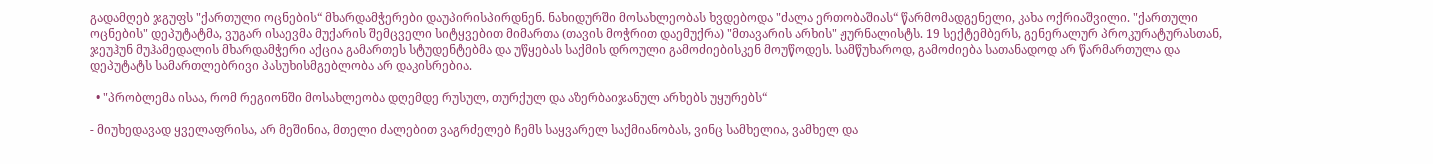გადამღებ ჯგუფს "ქართული ოცნების“ მხარდამჭერები დაუპირისპირდნენ. ნახიდურში მოსახლეობას ხვდებოდა "ძალა ერთობაშიას“ წარმომადგენელი, კახა ოქრიაშვილი. "ქართული ოცნების" დეპუტატმა, ვუგარ ისაევმა მუქარის შემცველი სიტყვებით მიმართა (თავის მოჭრით დაემუქრა) "მთავარის არხის" ჟურნალისტს. 19 სექტემბერს, გენერალურ პროკურატურასთან, ჯეუჰუნ მუჰამედალის მხარდამჭერი აქცია გამართეს სტუდენტებმა და უწყებას საქმის დროული გამოძიებისკენ მოუწოდეს. სამწუხაროდ, გამოძიება სათანადოდ არ წარმართულა და დეპუტატს სამართლებრივი პასუხისმგებლობა არ დაკისრებია.

  • "პრობლემა ისაა, რომ რეგიონში მოსახლეობა დღემდე რუსულ, თურქულ და აზერბაიჯანულ არხებს უყურებს“

- მიუხედავად ყველაფრისა, არ მეშინია, მთელი ძალებით ვაგრძელებ ჩემს საყვარელ საქმიანობას, ვინც სამხელია, ვამხელ და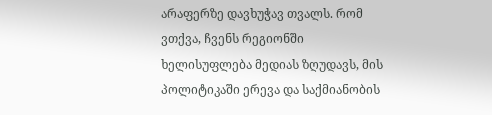არაფერზე დავხუჭავ თვალს. რომ ვთქვა, ჩვენს რეგიონში ხელისუფლება მედიას ზღუდავს, მის პოლიტიკაში ერევა და საქმიანობის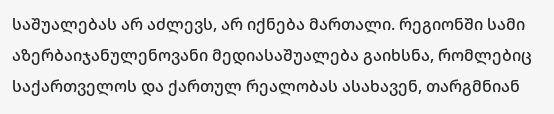საშუალებას არ აძლევს, არ იქნება მართალი. რეგიონში სამი აზერბაიჯანულენოვანი მედიასაშუალება გაიხსნა, რომლებიც საქართველოს და ქართულ რეალობას ასახავენ, თარგმნიან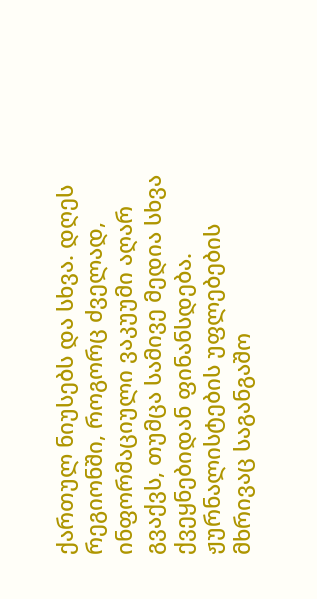ქართულ ნიუსებს და სხვა. დღეს რეგიონში, როგორც ძველად, ინფორმაციული ვაკუუმი აღარ გვაქვს, თუმცა სამივე მედია სხვა ქვეყნებიდან ფინანსდება. ჟურნალისტების უფლებების მხრივაც საგანგაშო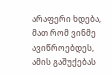არაფერი ხდება, მათ რომ ვინმე ავიწროებდეს, ამის გაშუქებას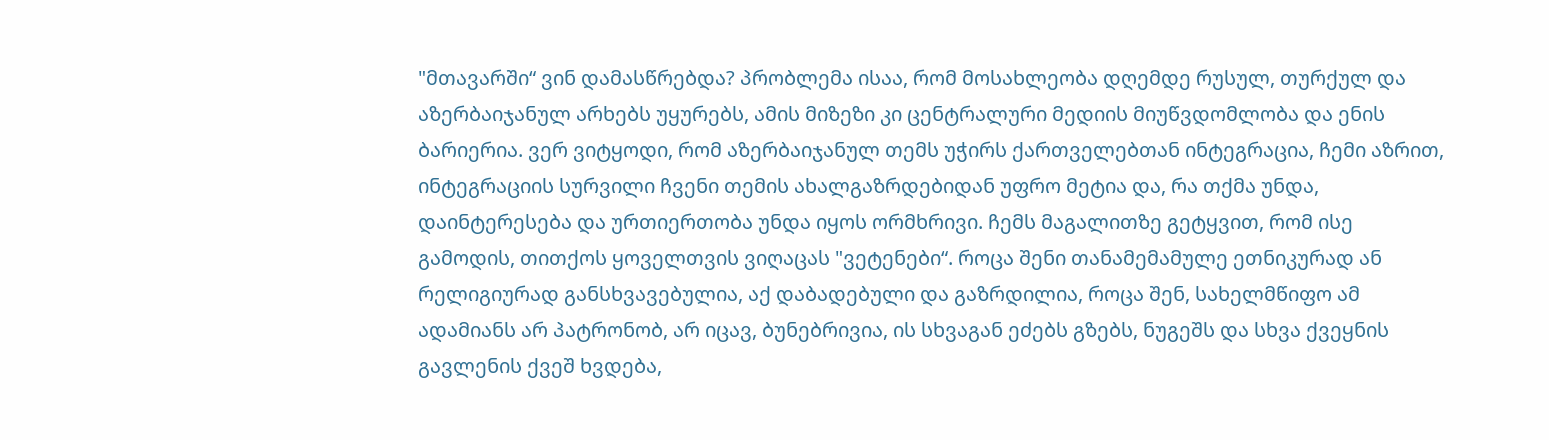"მთავარში“ ვინ დამასწრებდა? პრობლემა ისაა, რომ მოსახლეობა დღემდე რუსულ, თურქულ და აზერბაიჯანულ არხებს უყურებს, ამის მიზეზი კი ცენტრალური მედიის მიუწვდომლობა და ენის ბარიერია. ვერ ვიტყოდი, რომ აზერბაიჯანულ თემს უჭირს ქართველებთან ინტეგრაცია, ჩემი აზრით, ინტეგრაციის სურვილი ჩვენი თემის ახალგაზრდებიდან უფრო მეტია და, რა თქმა უნდა, დაინტერესება და ურთიერთობა უნდა იყოს ორმხრივი. ჩემს მაგალითზე გეტყვით, რომ ისე გამოდის, თითქოს ყოველთვის ვიღაცას "ვეტენები“. როცა შენი თანამემამულე ეთნიკურად ან რელიგიურად განსხვავებულია, აქ დაბადებული და გაზრდილია, როცა შენ, სახელმწიფო ამ ადამიანს არ პატრონობ, არ იცავ, ბუნებრივია, ის სხვაგან ეძებს გზებს, ნუგეშს და სხვა ქვეყნის გავლენის ქვეშ ხვდება,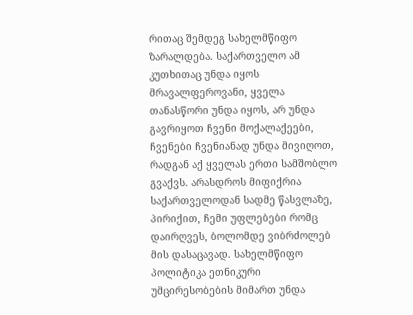რითაც შემდეგ სახელმწიფო ზარალდება. საქართველო ამ კუთხითაც უნდა იყოს მრავალფეროვანი, ყველა თანასწორი უნდა იყოს, არ უნდა გავრიყოთ ჩვენი მოქალაქეები, ჩვენები ჩვენიანად უნდა მივიღოთ, რადგან აქ ყველას ერთი სამშობლო გვაქვს. არასდროს მიფიქრია საქართველოდან სადმე წასვლაზე, პირიქით, ჩემი უფლებები რომც დაირღვეს, ბოლომდე ვიბრძოლებ მის დასაცავად. სახელმწიფო პოლიტიკა ეთნიკური უმცირესობების მიმართ უნდა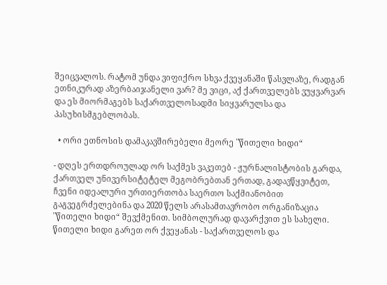შეიცვალოს. რატომ უნდა ვიფიქრო სხვა ქვეყანაში წასვლაზე, რადგან ეთნიკურად აზერბაიჯანელი ვარ? მე ვიცი, აქ ქართველებს ვუყვარვარ და ეს მიორმაგებს საქართველოსადმი სიყვარულსა და პასუხისმგებლობას.

  • ორი ეთნოსის დამაკავშირებელი მეორე "წითელი ხიდი“

- დღეს ერთდროულად ორ საქმეს ვაკეთებ - ჟურნალისტობის გარდა, ქართველ უნივერსიტეტელ მეგობრებთან ერთად, გადავწყვიტეთ, ჩვენი იდეალური ურთიერთობა საერთო საქმიანობით გაგვეგრძელებინა და 2020 წელს არასამთავრობო ორგანიზაცია "წითელი ხიდი“ შევქმენით. სიმბოლურად დავარქვით ეს სახელი. წითელი ხიდი გარეთ ორ ქვეყანას - საქართველოს და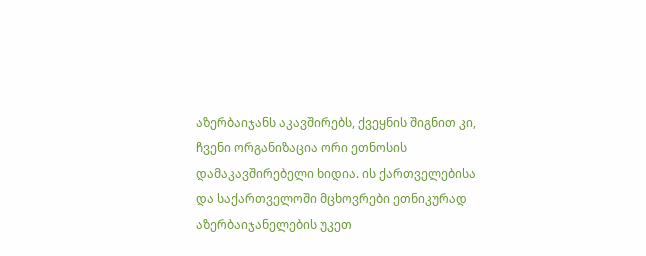აზერბაიჯანს აკავშირებს, ქვეყნის შიგნით კი, ჩვენი ორგანიზაცია ორი ეთნოსის დამაკავშირებელი ხიდია. ის ქართველებისა და საქართველოში მცხოვრები ეთნიკურად აზერბაიჯანელების უკეთ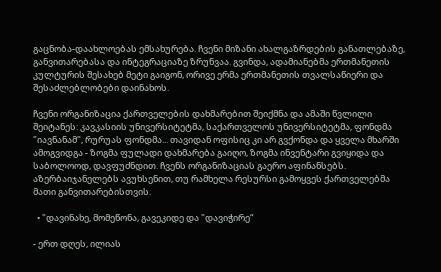გაცნობა-დაახლოებას ემსახურება. ჩვენი მიზანი ახალგაზრდების განათლებაზე, განვითარებასა და ინტეგრაციაზე ზრუნვაა. გვინდა, ადამიანებმა ერთმანეთის კულტურის შესახებ მეტი გაიგონ, ორივე ერმა ერთმანეთის თვალსაწიერი და შესაძლებლობები დაინახოს.

ჩვენი ორგანიზაცია ქართველების დახმარებით შეიქმნა და ამაში წვლილი შეიტანეს: კავკასიის უნივერსიტეტმა, საქართველოს უნივერსიტეტმა, ფონდმა "იავნანამ", რურუას ფონდმა... თავიდან ოფისიც კი არ გვქონდა და ყველა მხარში ამოგვიდგა - ზოგმა ფულადი დახმარება გაიღო, ზოგმა ინვენტარი გვიყიდა და საბოლოოდ, დავფუძნდით. ჩვენს ორგანიზაციას გაერო აფინანსებს. აზერბაიჯანელებს ავუხსენით, თუ რამხელა რესურსი გამოყვეს ქართველებმა მათი განვითარებისთვის.

  • "დავინახე, მომეწონა, გავეკიდე და "დავიჭირე“

- ერთ დღეს, ილიას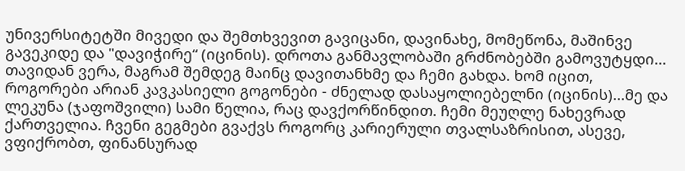უნივერსიტეტში მივედი და შემთხვევით გავიცანი, დავინახე, მომეწონა, მაშინვე გავეკიდე და "დავიჭირე“ (იცინის). დროთა განმავლობაში გრძნობებში გამოვუტყდი... თავიდან ვერა, მაგრამ შემდეგ მაინც დავითანხმე და ჩემი გახდა. ხომ იცით, როგორები არიან კავკასიელი გოგონები - ძნელად დასაყოლიებელნი (იცინის)...მე და ლეკუნა (ჯაფოშვილი) სამი წელია, რაც დავქორწინდით. ჩემი მეუღლე ნახევრად ქართველია. ჩვენი გეგმები გვაქვს როგორც კარიერული თვალსაზრისით, ასევე, ვფიქრობთ, ფინანსურად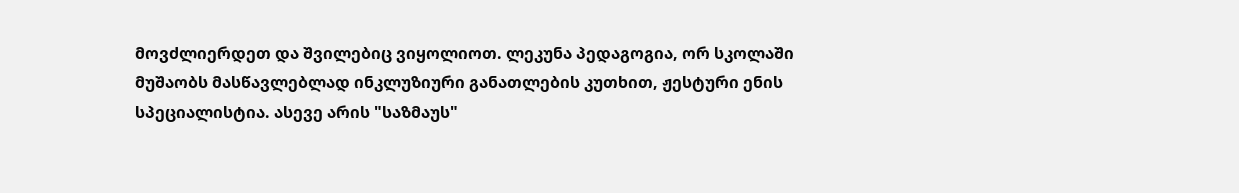მოვძლიერდეთ და შვილებიც ვიყოლიოთ. ლეკუნა პედაგოგია, ორ სკოლაში მუშაობს მასწავლებლად ინკლუზიური განათლების კუთხით, ჟესტური ენის სპეციალისტია. ასევე არის "საზმაუს"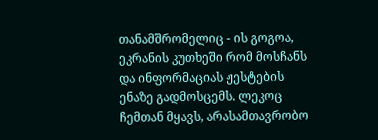თანამშრომელიც - ის გოგოა, ეკრანის კუთხეში რომ მოსჩანს და ინფორმაციას ჟესტების ენაზე გადმოსცემს. ლეკოც ჩემთან მყავს, არასამთავრობო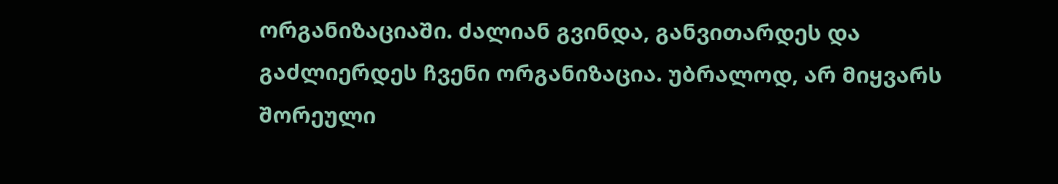ორგანიზაციაში. ძალიან გვინდა, განვითარდეს და გაძლიერდეს ჩვენი ორგანიზაცია. უბრალოდ, არ მიყვარს შორეული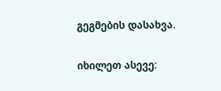გეგმების დასახვა.

იხილეთ ასევე: